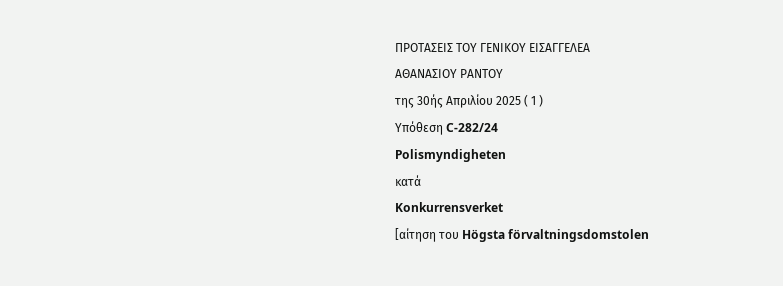ΠΡΟΤΑΣΕΙΣ ΤΟΥ ΓΕΝΙΚΟΥ ΕΙΣΑΓΓΕΛΕΑ
ΑΘΑΝΑΣΙΟΥ ΡΑΝΤΟΥ
της 30ής Απριλίου 2025 ( 1 )
Υπόθεση C‑282/24
Polismyndigheten
κατά
Konkurrensverket
[αίτηση του Högsta förvaltningsdomstolen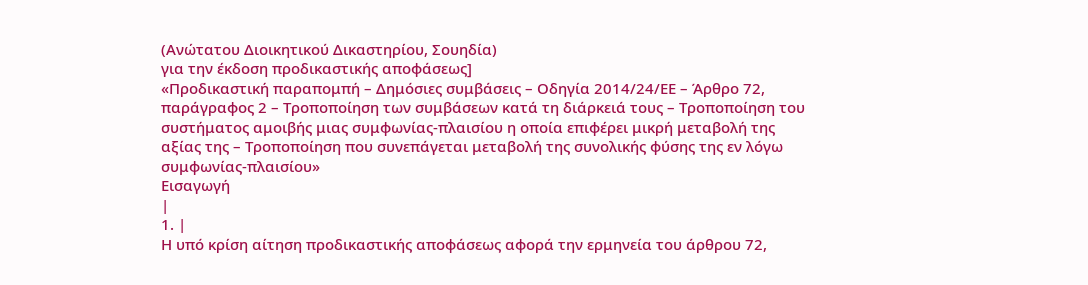(Ανώτατου Διοικητικού Δικαστηρίου, Σουηδία)
για την έκδοση προδικαστικής αποφάσεως]
«Προδικαστική παραπομπή – Δημόσιες συμβάσεις – Οδηγία 2014/24/ΕΕ – Άρθρο 72, παράγραφος 2 – Τροποποίηση των συμβάσεων κατά τη διάρκειά τους – Τροποποίηση του συστήματος αμοιβής μιας συμφωνίας-πλαισίου η οποία επιφέρει μικρή μεταβολή της αξίας της – Τροποποίηση που συνεπάγεται μεταβολή της συνολικής φύσης της εν λόγω συμφωνίας-πλαισίου»
Εισαγωγή
|
1. |
Η υπό κρίση αίτηση προδικαστικής αποφάσεως αφορά την ερμηνεία του άρθρου 72,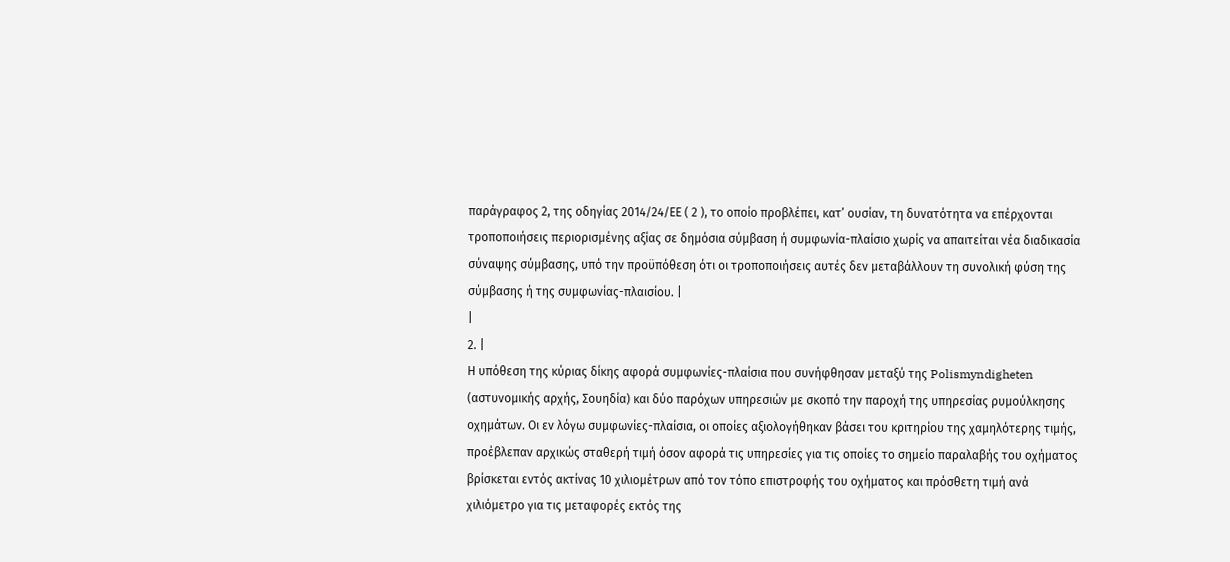παράγραφος 2, της οδηγίας 2014/24/ΕΕ ( 2 ), το οποίο προβλέπει, κατ’ ουσίαν, τη δυνατότητα να επέρχονται τροποποιήσεις περιορισμένης αξίας σε δημόσια σύμβαση ή συμφωνία-πλαίσιο χωρίς να απαιτείται νέα διαδικασία σύναψης σύμβασης, υπό την προϋπόθεση ότι οι τροποποιήσεις αυτές δεν μεταβάλλουν τη συνολική φύση της σύμβασης ή της συμφωνίας-πλαισίου. |
|
2. |
Η υπόθεση της κύριας δίκης αφορά συμφωνίες-πλαίσια που συνήφθησαν μεταξύ της Polismyndigheten (αστυνομικής αρχής, Σουηδία) και δύο παρόχων υπηρεσιών με σκοπό την παροχή της υπηρεσίας ρυμούλκησης οχημάτων. Οι εν λόγω συμφωνίες-πλαίσια, οι οποίες αξιολογήθηκαν βάσει του κριτηρίου της χαμηλότερης τιμής, προέβλεπαν αρχικώς σταθερή τιμή όσον αφορά τις υπηρεσίες για τις οποίες το σημείο παραλαβής του οχήματος βρίσκεται εντός ακτίνας 10 χιλιομέτρων από τον τόπο επιστροφής του οχήματος και πρόσθετη τιμή ανά χιλιόμετρο για τις μεταφορές εκτός της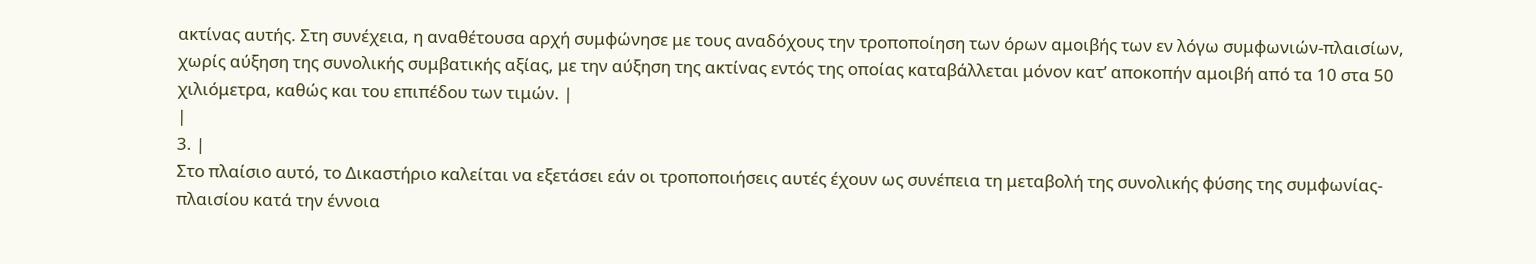ακτίνας αυτής. Στη συνέχεια, η αναθέτουσα αρχή συμφώνησε με τους αναδόχους την τροποποίηση των όρων αμοιβής των εν λόγω συμφωνιών-πλαισίων, χωρίς αύξηση της συνολικής συμβατικής αξίας, με την αύξηση της ακτίνας εντός της οποίας καταβάλλεται μόνον κατ’ αποκοπήν αμοιβή από τα 10 στα 50 χιλιόμετρα, καθώς και του επιπέδου των τιμών. |
|
3. |
Στο πλαίσιο αυτό, το Δικαστήριο καλείται να εξετάσει εάν οι τροποποιήσεις αυτές έχουν ως συνέπεια τη μεταβολή της συνολικής φύσης της συμφωνίας-πλαισίου κατά την έννοια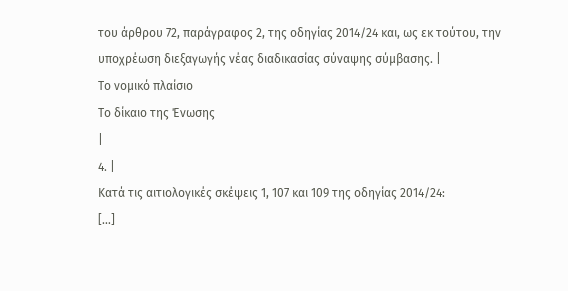του άρθρου 72, παράγραφος 2, της οδηγίας 2014/24 και, ως εκ τούτου, την υποχρέωση διεξαγωγής νέας διαδικασίας σύναψης σύμβασης. |
Το νομικό πλαίσιο
Το δίκαιο της Ένωσης
|
4. |
Κατά τις αιτιολογικές σκέψεις 1, 107 και 109 της οδηγίας 2014/24:
[…]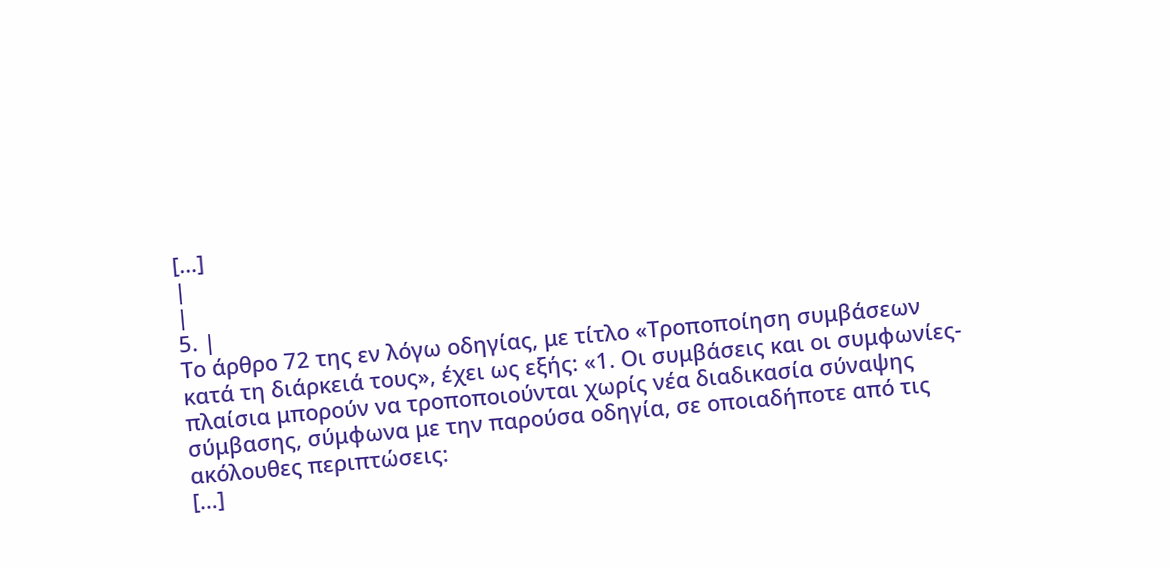[…]
|
|
5. |
Το άρθρο 72 της εν λόγω οδηγίας, με τίτλο «Τροποποίηση συμβάσεων κατά τη διάρκειά τους», έχει ως εξής: «1. Οι συμβάσεις και οι συμφωνίες-πλαίσια μπορούν να τροποποιούνται χωρίς νέα διαδικασία σύναψης σύμβασης, σύμφωνα με την παρούσα οδηγία, σε οποιαδήποτε από τις ακόλουθες περιπτώσεις:
[…]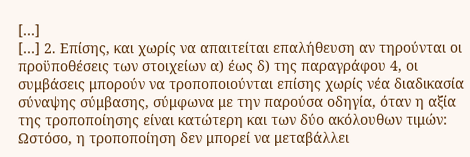[…]
[…] 2. Επίσης, και χωρίς να απαιτείται επαλήθευση αν τηρούνται οι προϋποθέσεις των στοιχείων α) έως δ) της παραγράφου 4, οι συμβάσεις μπορούν να τροποποιούνται επίσης χωρίς νέα διαδικασία σύναψης σύμβασης, σύμφωνα με την παρούσα οδηγία, όταν η αξία της τροποποίησης είναι κατώτερη και των δύο ακόλουθων τιμών:
Ωστόσο, η τροποποίηση δεν μπορεί να μεταβάλλει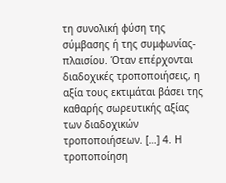τη συνολική φύση της σύμβασης ή της συμφωνίας-πλαισίου. Όταν επέρχονται διαδοχικές τροποποιήσεις, η αξία τους εκτιμάται βάσει της καθαρής σωρευτικής αξίας των διαδοχικών τροποποιήσεων. […] 4. Η τροποποίηση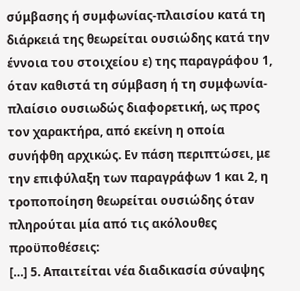σύμβασης ή συμφωνίας-πλαισίου κατά τη διάρκειά της θεωρείται ουσιώδης κατά την έννοια του στοιχείου ε) της παραγράφου 1, όταν καθιστά τη σύμβαση ή τη συμφωνία- πλαίσιο ουσιωδώς διαφορετική, ως προς τον χαρακτήρα, από εκείνη η οποία συνήφθη αρχικώς. Εν πάση περιπτώσει, με την επιφύλαξη των παραγράφων 1 και 2, η τροποποίηση θεωρείται ουσιώδης όταν πληρούται μία από τις ακόλουθες προϋποθέσεις:
[…] 5. Απαιτείται νέα διαδικασία σύναψης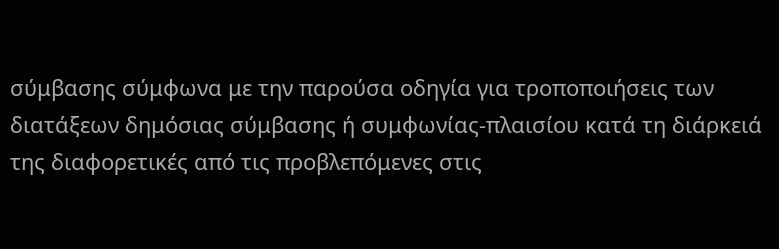σύμβασης σύμφωνα με την παρούσα οδηγία για τροποποιήσεις των διατάξεων δημόσιας σύμβασης ή συμφωνίας-πλαισίου κατά τη διάρκειά της διαφορετικές από τις προβλεπόμενες στις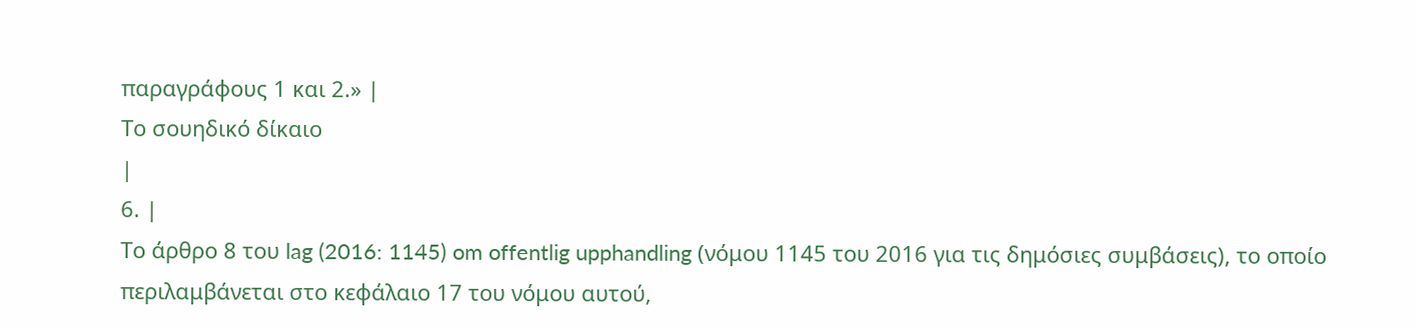παραγράφους 1 και 2.» |
Το σουηδικό δίκαιο
|
6. |
Το άρθρο 8 του lag (2016: 1145) om offentlig upphandling (νόμου 1145 του 2016 για τις δημόσιες συμβάσεις), το οποίο περιλαμβάνεται στο κεφάλαιο 17 του νόμου αυτού,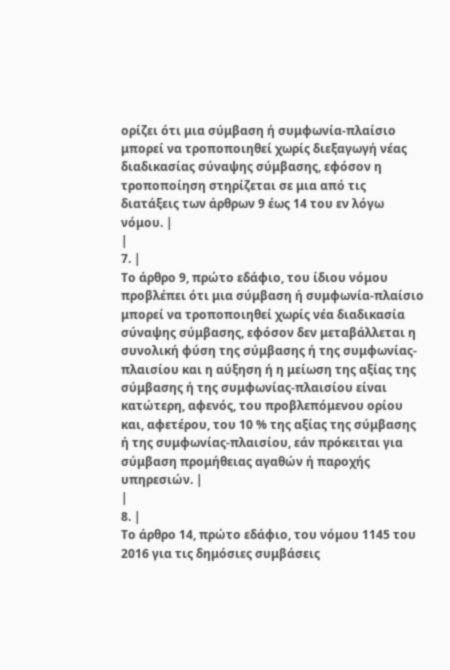ορίζει ότι μια σύμβαση ή συμφωνία-πλαίσιο μπορεί να τροποποιηθεί χωρίς διεξαγωγή νέας διαδικασίας σύναψης σύμβασης, εφόσον η τροποποίηση στηρίζεται σε μια από τις διατάξεις των άρθρων 9 έως 14 του εν λόγω νόμου. |
|
7. |
Το άρθρο 9, πρώτο εδάφιο, του ίδιου νόμου προβλέπει ότι μια σύμβαση ή συμφωνία-πλαίσιο μπορεί να τροποποιηθεί χωρίς νέα διαδικασία σύναψης σύμβασης, εφόσον δεν μεταβάλλεται η συνολική φύση της σύμβασης ή της συμφωνίας-πλαισίου και η αύξηση ή η μείωση της αξίας της σύμβασης ή της συμφωνίας-πλαισίου είναι κατώτερη, αφενός, του προβλεπόμενου ορίου και, αφετέρου, του 10 % της αξίας της σύμβασης ή της συμφωνίας-πλαισίου, εάν πρόκειται για σύμβαση προμήθειας αγαθών ή παροχής υπηρεσιών. |
|
8. |
Το άρθρο 14, πρώτο εδάφιο, του νόμου 1145 του 2016 για τις δημόσιες συμβάσεις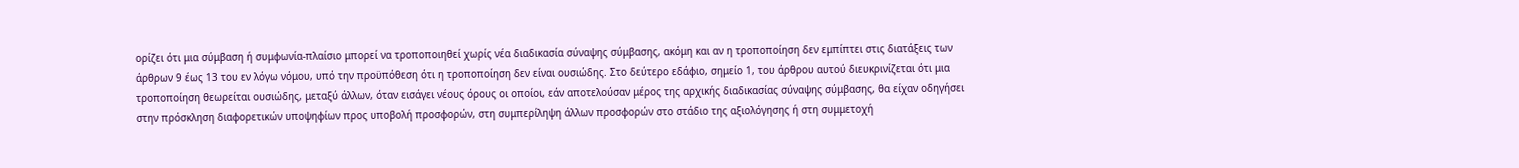ορίζει ότι μια σύμβαση ή συμφωνία-πλαίσιο μπορεί να τροποποιηθεί χωρίς νέα διαδικασία σύναψης σύμβασης, ακόμη και αν η τροποποίηση δεν εμπίπτει στις διατάξεις των άρθρων 9 έως 13 του εν λόγω νόμου, υπό την προϋπόθεση ότι η τροποποίηση δεν είναι ουσιώδης. Στο δεύτερο εδάφιο, σημείο 1, του άρθρου αυτού διευκρινίζεται ότι μια τροποποίηση θεωρείται ουσιώδης, μεταξύ άλλων, όταν εισάγει νέους όρους οι οποίοι, εάν αποτελούσαν μέρος της αρχικής διαδικασίας σύναψης σύμβασης, θα είχαν οδηγήσει στην πρόσκληση διαφορετικών υποψηφίων προς υποβολή προσφορών, στη συμπερίληψη άλλων προσφορών στο στάδιο της αξιολόγησης ή στη συμμετοχή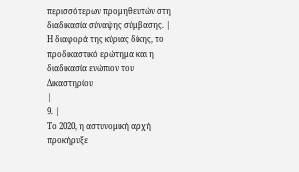περισσότερων προμηθευτών στη διαδικασία σύναψης σύμβασης. |
Η διαφορά της κύριας δίκης, το προδικαστικό ερώτημα και η διαδικασία ενώπιον του Δικαστηρίου
|
9. |
Το 2020, η αστυνομική αρχή προκήρυξε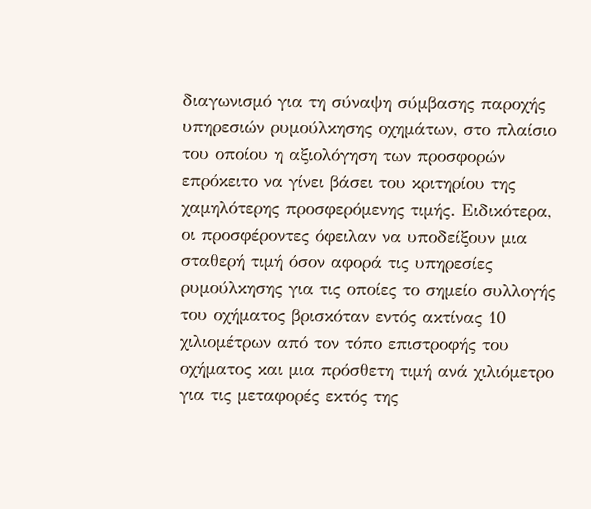διαγωνισμό για τη σύναψη σύμβασης παροχής υπηρεσιών ρυμούλκησης οχημάτων, στο πλαίσιο του οποίου η αξιολόγηση των προσφορών επρόκειτο να γίνει βάσει του κριτηρίου της χαμηλότερης προσφερόμενης τιμής. Ειδικότερα, οι προσφέροντες όφειλαν να υποδείξουν μια σταθερή τιμή όσον αφορά τις υπηρεσίες ρυμούλκησης για τις οποίες το σημείο συλλογής του οχήματος βρισκόταν εντός ακτίνας 10 χιλιομέτρων από τον τόπο επιστροφής του οχήματος και μια πρόσθετη τιμή ανά χιλιόμετρο για τις μεταφορές εκτός της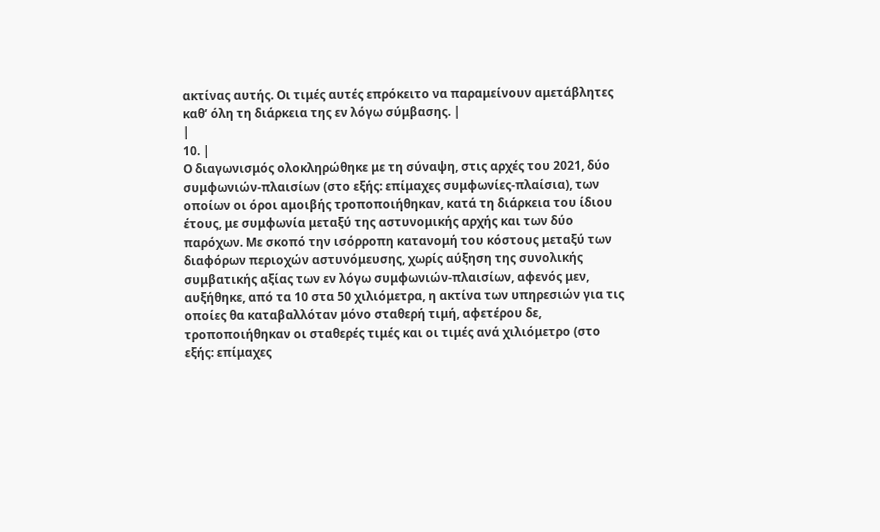ακτίνας αυτής. Οι τιμές αυτές επρόκειτο να παραμείνουν αμετάβλητες καθ’ όλη τη διάρκεια της εν λόγω σύμβασης. |
|
10. |
Ο διαγωνισμός ολοκληρώθηκε με τη σύναψη, στις αρχές του 2021, δύο συμφωνιών-πλαισίων (στο εξής: επίμαχες συμφωνίες-πλαίσια), των οποίων οι όροι αμοιβής τροποποιήθηκαν, κατά τη διάρκεια του ίδιου έτους, με συμφωνία μεταξύ της αστυνομικής αρχής και των δύο παρόχων. Με σκοπό την ισόρροπη κατανομή του κόστους μεταξύ των διαφόρων περιοχών αστυνόμευσης, χωρίς αύξηση της συνολικής συμβατικής αξίας των εν λόγω συμφωνιών-πλαισίων, αφενός μεν, αυξήθηκε, από τα 10 στα 50 χιλιόμετρα, η ακτίνα των υπηρεσιών για τις οποίες θα καταβαλλόταν μόνο σταθερή τιμή, αφετέρου δε, τροποποιήθηκαν οι σταθερές τιμές και οι τιμές ανά χιλιόμετρο (στο εξής: επίμαχες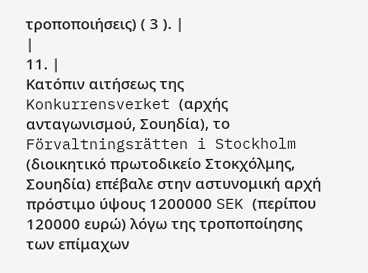τροποποιήσεις) ( 3 ). |
|
11. |
Κατόπιν αιτήσεως της Konkurrensverket (αρχής ανταγωνισμού, Σουηδία), το Förvaltningsrätten i Stockholm (διοικητικό πρωτοδικείο Στοκχόλμης, Σουηδία) επέβαλε στην αστυνομική αρχή πρόστιμο ύψους 1200000 SEK (περίπου 120000 ευρώ) λόγω της τροποποίησης των επίμαχων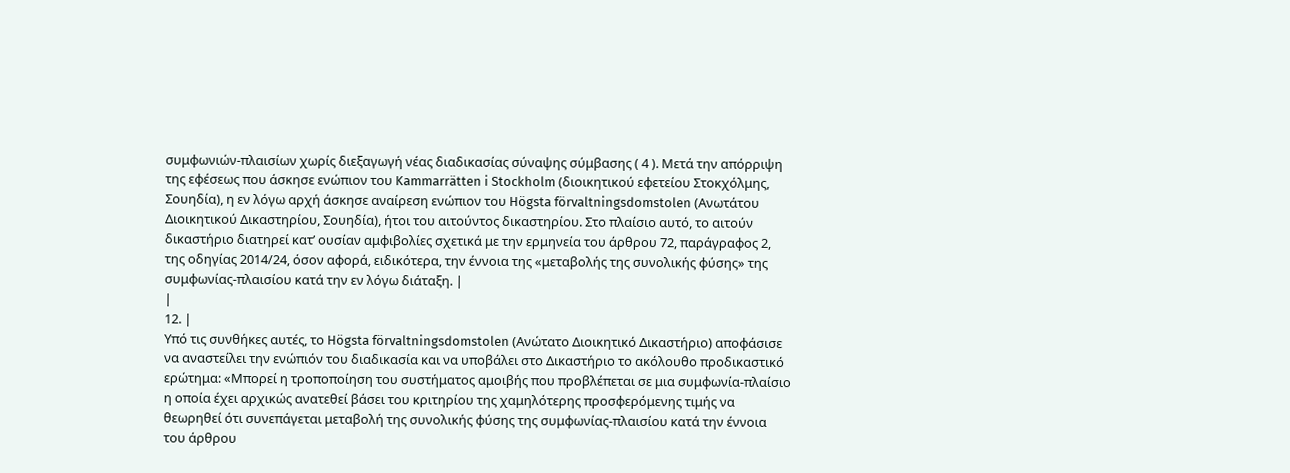συμφωνιών-πλαισίων χωρίς διεξαγωγή νέας διαδικασίας σύναψης σύμβασης ( 4 ). Μετά την απόρριψη της εφέσεως που άσκησε ενώπιον του Kammarrätten i Stockholm (διοικητικού εφετείου Στοκχόλμης, Σουηδία), η εν λόγω αρχή άσκησε αναίρεση ενώπιον του Högsta förvaltningsdomstolen (Ανωτάτου Διοικητικού Δικαστηρίου, Σουηδία), ήτοι του αιτούντος δικαστηρίου. Στο πλαίσιο αυτό, το αιτούν δικαστήριο διατηρεί κατ’ ουσίαν αμφιβολίες σχετικά με την ερμηνεία του άρθρου 72, παράγραφος 2, της οδηγίας 2014/24, όσον αφορά, ειδικότερα, την έννοια της «μεταβολής της συνολικής φύσης» της συμφωνίας-πλαισίου κατά την εν λόγω διάταξη. |
|
12. |
Υπό τις συνθήκες αυτές, το Högsta förvaltningsdomstolen (Ανώτατο Διοικητικό Δικαστήριο) αποφάσισε να αναστείλει την ενώπιόν του διαδικασία και να υποβάλει στο Δικαστήριο το ακόλουθο προδικαστικό ερώτημα: «Μπορεί η τροποποίηση του συστήματος αμοιβής που προβλέπεται σε μια συμφωνία-πλαίσιο η οποία έχει αρχικώς ανατεθεί βάσει του κριτηρίου της χαμηλότερης προσφερόμενης τιμής να θεωρηθεί ότι συνεπάγεται μεταβολή της συνολικής φύσης της συμφωνίας-πλαισίου κατά την έννοια του άρθρου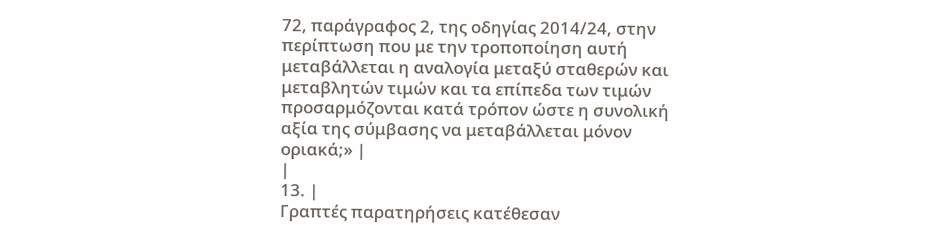72, παράγραφος 2, της οδηγίας 2014/24, στην περίπτωση που με την τροποποίηση αυτή μεταβάλλεται η αναλογία μεταξύ σταθερών και μεταβλητών τιμών και τα επίπεδα των τιμών προσαρμόζονται κατά τρόπον ώστε η συνολική αξία της σύμβασης να μεταβάλλεται μόνον οριακά;» |
|
13. |
Γραπτές παρατηρήσεις κατέθεσαν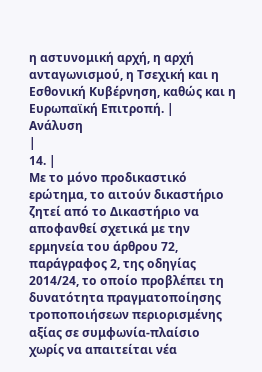η αστυνομική αρχή, η αρχή ανταγωνισμού, η Τσεχική και η Εσθονική Κυβέρνηση, καθώς και η Ευρωπαϊκή Επιτροπή. |
Ανάλυση
|
14. |
Με το μόνο προδικαστικό ερώτημα, το αιτούν δικαστήριο ζητεί από το Δικαστήριο να αποφανθεί σχετικά με την ερμηνεία του άρθρου 72, παράγραφος 2, της οδηγίας 2014/24, το οποίο προβλέπει τη δυνατότητα πραγματοποίησης τροποποιήσεων περιορισμένης αξίας σε συμφωνία-πλαίσιο χωρίς να απαιτείται νέα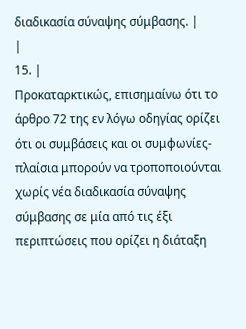διαδικασία σύναψης σύμβασης. |
|
15. |
Προκαταρκτικώς, επισημαίνω ότι το άρθρο 72 της εν λόγω οδηγίας ορίζει ότι οι συμβάσεις και οι συμφωνίες-πλαίσια μπορούν να τροποποιούνται χωρίς νέα διαδικασία σύναψης σύμβασης σε μία από τις έξι περιπτώσεις που ορίζει η διάταξη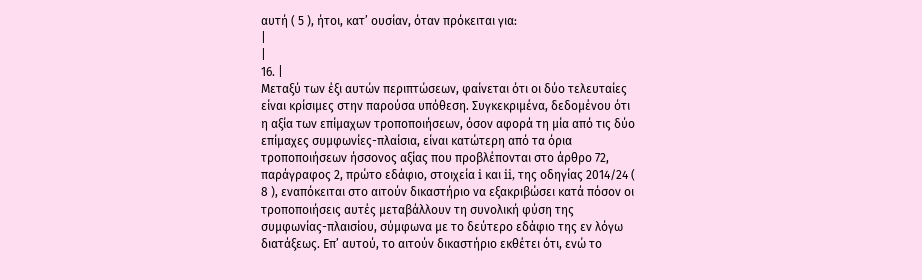αυτή ( 5 ), ήτοι, κατ’ ουσίαν, όταν πρόκειται για:
|
|
16. |
Μεταξύ των έξι αυτών περιπτώσεων, φαίνεται ότι οι δύο τελευταίες είναι κρίσιμες στην παρούσα υπόθεση. Συγκεκριμένα, δεδομένου ότι η αξία των επίμαχων τροποποιήσεων, όσον αφορά τη μία από τις δύο επίμαχες συμφωνίες-πλαίσια, είναι κατώτερη από τα όρια τροποποιήσεων ήσσονος αξίας που προβλέπονται στο άρθρο 72, παράγραφος 2, πρώτο εδάφιο, στοιχεία i και ii, της οδηγίας 2014/24 ( 8 ), εναπόκειται στο αιτούν δικαστήριο να εξακριβώσει κατά πόσον οι τροποποιήσεις αυτές μεταβάλλουν τη συνολική φύση της συμφωνίας-πλαισίου, σύμφωνα με το δεύτερο εδάφιο της εν λόγω διατάξεως. Επ’ αυτού, το αιτούν δικαστήριο εκθέτει ότι, ενώ το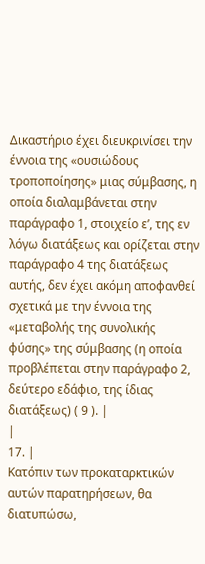Δικαστήριο έχει διευκρινίσει την έννοια της «ουσιώδους τροποποίησης» μιας σύμβασης, η οποία διαλαμβάνεται στην παράγραφο 1, στοιχείο εʹ, της εν λόγω διατάξεως και ορίζεται στην παράγραφο 4 της διατάξεως αυτής, δεν έχει ακόμη αποφανθεί σχετικά με την έννοια της «μεταβολής της συνολικής φύσης» της σύμβασης (η οποία προβλέπεται στην παράγραφο 2, δεύτερο εδάφιο, της ίδιας διατάξεως) ( 9 ). |
|
17. |
Κατόπιν των προκαταρκτικών αυτών παρατηρήσεων, θα διατυπώσω,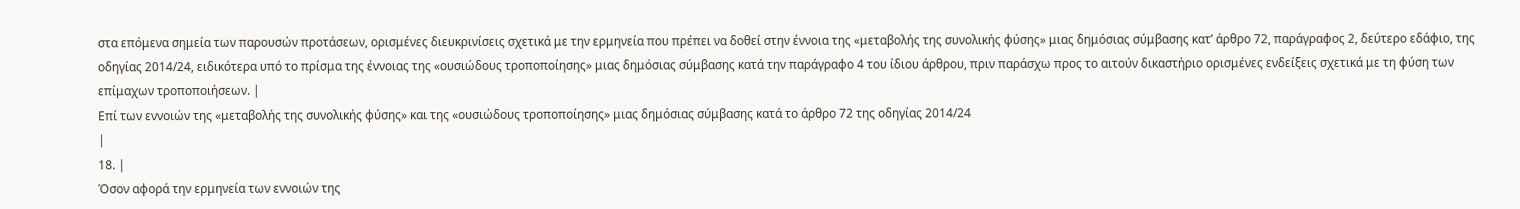στα επόμενα σημεία των παρουσών προτάσεων, ορισμένες διευκρινίσεις σχετικά με την ερμηνεία που πρέπει να δοθεί στην έννοια της «μεταβολής της συνολικής φύσης» μιας δημόσιας σύμβασης κατ’ άρθρο 72, παράγραφος 2, δεύτερο εδάφιο, της οδηγίας 2014/24, ειδικότερα υπό το πρίσμα της έννοιας της «ουσιώδους τροποποίησης» μιας δημόσιας σύμβασης κατά την παράγραφο 4 του ίδιου άρθρου, πριν παράσχω προς το αιτούν δικαστήριο ορισμένες ενδείξεις σχετικά με τη φύση των επίμαχων τροποποιήσεων. |
Επί των εννοιών της «μεταβολής της συνολικής φύσης» και της «ουσιώδους τροποποίησης» μιας δημόσιας σύμβασης κατά το άρθρο 72 της οδηγίας 2014/24
|
18. |
Όσον αφορά την ερμηνεία των εννοιών της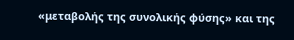«μεταβολής της συνολικής φύσης» και της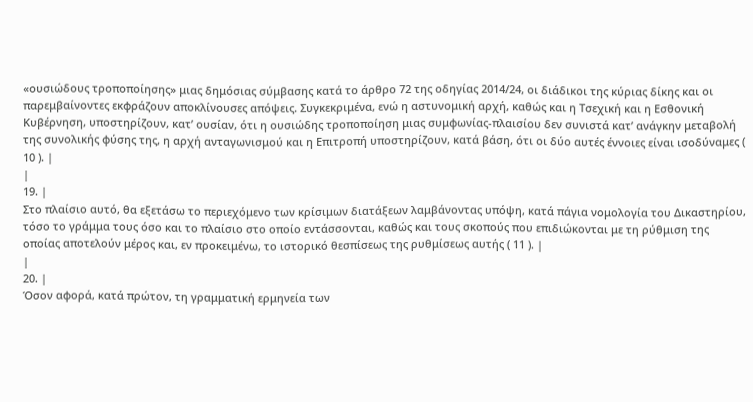«ουσιώδους τροποποίησης» μιας δημόσιας σύμβασης κατά το άρθρο 72 της οδηγίας 2014/24, οι διάδικοι της κύριας δίκης και οι παρεμβαίνοντες εκφράζουν αποκλίνουσες απόψεις. Συγκεκριμένα, ενώ η αστυνομική αρχή, καθώς και η Τσεχική και η Εσθονική Κυβέρνηση, υποστηρίζουν, κατ’ ουσίαν, ότι η ουσιώδης τροποποίηση μιας συμφωνίας-πλαισίου δεν συνιστά κατ’ ανάγκην μεταβολή της συνολικής φύσης της, η αρχή ανταγωνισμού και η Επιτροπή υποστηρίζουν, κατά βάση, ότι οι δύο αυτές έννοιες είναι ισοδύναμες ( 10 ). |
|
19. |
Στο πλαίσιο αυτό, θα εξετάσω το περιεχόμενο των κρίσιμων διατάξεων λαμβάνοντας υπόψη, κατά πάγια νομολογία του Δικαστηρίου, τόσο το γράμμα τους όσο και το πλαίσιο στο οποίο εντάσσονται, καθώς και τους σκοπούς που επιδιώκονται με τη ρύθμιση της οποίας αποτελούν μέρος και, εν προκειμένω, το ιστορικό θεσπίσεως της ρυθμίσεως αυτής ( 11 ). |
|
20. |
Όσον αφορά, κατά πρώτον, τη γραμματική ερμηνεία των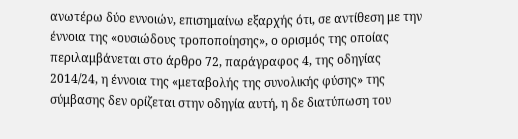ανωτέρω δύο εννοιών, επισημαίνω εξαρχής ότι, σε αντίθεση με την έννοια της «ουσιώδους τροποποίησης», ο ορισμός της οποίας περιλαμβάνεται στο άρθρο 72, παράγραφος 4, της οδηγίας 2014/24, η έννοια της «μεταβολής της συνολικής φύσης» της σύμβασης δεν ορίζεται στην οδηγία αυτή, η δε διατύπωση του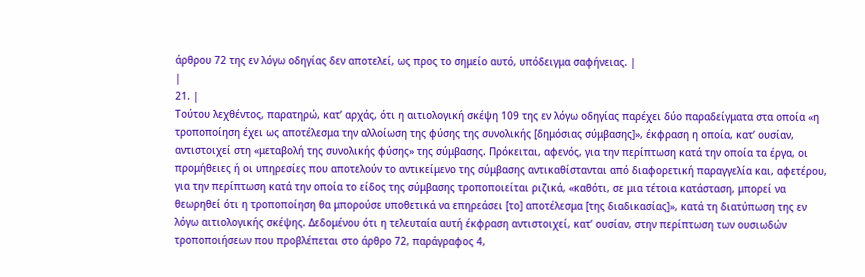άρθρου 72 της εν λόγω οδηγίας δεν αποτελεί, ως προς το σημείο αυτό, υπόδειγμα σαφήνειας. |
|
21. |
Τούτου λεχθέντος, παρατηρώ, κατ’ αρχάς, ότι η αιτιολογική σκέψη 109 της εν λόγω οδηγίας παρέχει δύο παραδείγματα στα οποία «η τροποποίηση έχει ως αποτέλεσμα την αλλοίωση της φύσης της συνολικής [δημόσιας σύμβασης]», έκφραση η οποία, κατ’ ουσίαν, αντιστοιχεί στη «μεταβολή της συνολικής φύσης» της σύμβασης. Πρόκειται, αφενός, για την περίπτωση κατά την οποία τα έργα, οι προμήθειες ή οι υπηρεσίες που αποτελούν το αντικείμενο της σύμβασης αντικαθίστανται από διαφορετική παραγγελία και, αφετέρου, για την περίπτωση κατά την οποία το είδος της σύμβασης τροποποιείται ριζικά, «καθότι, σε μια τέτοια κατάσταση, μπορεί να θεωρηθεί ότι η τροποποίηση θα μπορούσε υποθετικά να επηρεάσει [το] αποτέλεσμα [της διαδικασίας]», κατά τη διατύπωση της εν λόγω αιτιολογικής σκέψης. Δεδομένου ότι η τελευταία αυτή έκφραση αντιστοιχεί, κατ’ ουσίαν, στην περίπτωση των ουσιωδών τροποποιήσεων που προβλέπεται στο άρθρο 72, παράγραφος 4,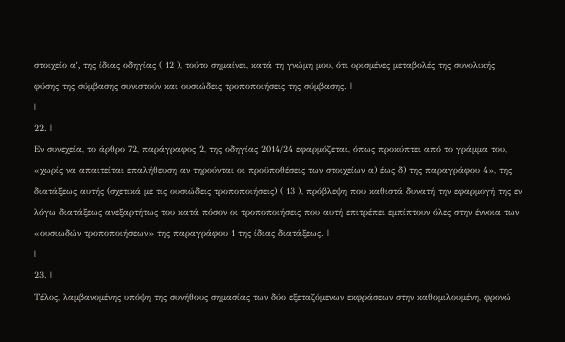στοιχείο αʹ, της ίδιας οδηγίας ( 12 ), τούτο σημαίνει, κατά τη γνώμη μου, ότι ορισμένες μεταβολές της συνολικής φύσης της σύμβασης συνιστούν και ουσιώδεις τροποποιήσεις της σύμβασης. |
|
22. |
Εν συνεχεία, το άρθρο 72, παράγραφος 2, της οδηγίας 2014/24 εφαρμόζεται, όπως προκύπτει από το γράμμα του, «χωρίς να απαιτείται επαλήθευση αν τηρούνται οι προϋποθέσεις των στοιχείων α) έως δ) της παραγράφου 4», της διατάξεως αυτής (σχετικά με τις ουσιώδεις τροποποιήσεις) ( 13 ), πρόβλεψη που καθιστά δυνατή την εφαρμογή της εν λόγω διατάξεως ανεξαρτήτως του κατά πόσον οι τροποποιήσεις που αυτή επιτρέπει εμπίπτουν όλες στην έννοια των «ουσιωδών τροποποιήσεων» της παραγράφου 1 της ίδιας διατάξεως. |
|
23. |
Τέλος, λαμβανομένης υπόψη της συνήθους σημασίας των δύο εξεταζόμενων εκφράσεων στην καθομιλουμένη, φρονώ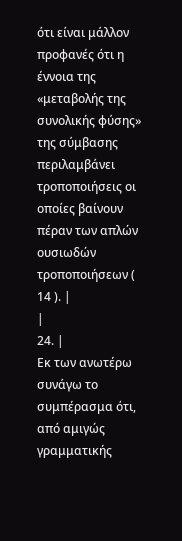ότι είναι μάλλον προφανές ότι η έννοια της «μεταβολής της συνολικής φύσης» της σύμβασης περιλαμβάνει τροποποιήσεις οι οποίες βαίνουν πέραν των απλών ουσιωδών τροποποιήσεων ( 14 ). |
|
24. |
Εκ των ανωτέρω συνάγω το συμπέρασμα ότι, από αμιγώς γραμματικής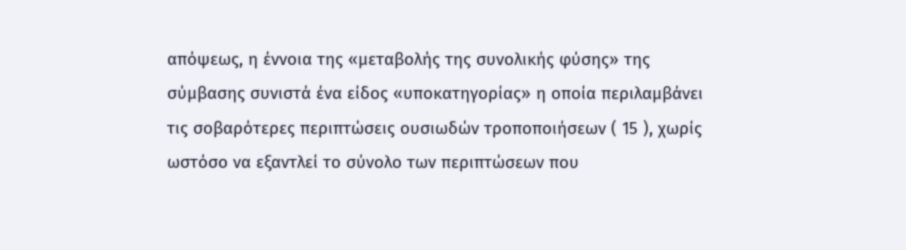απόψεως, η έννοια της «μεταβολής της συνολικής φύσης» της σύμβασης συνιστά ένα είδος «υποκατηγορίας» η οποία περιλαμβάνει τις σοβαρότερες περιπτώσεις ουσιωδών τροποποιήσεων ( 15 ), χωρίς ωστόσο να εξαντλεί το σύνολο των περιπτώσεων που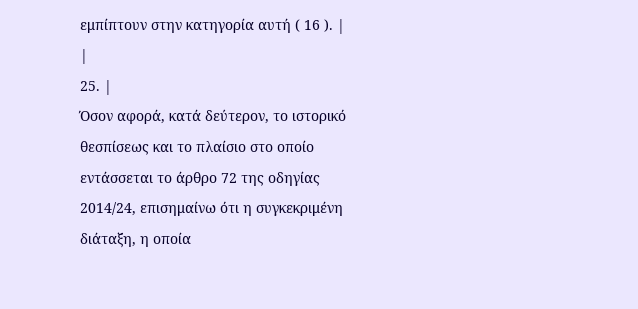εμπίπτουν στην κατηγορία αυτή ( 16 ). |
|
25. |
Όσον αφορά, κατά δεύτερον, το ιστορικό θεσπίσεως και το πλαίσιο στο οποίο εντάσσεται το άρθρο 72 της οδηγίας 2014/24, επισημαίνω ότι η συγκεκριμένη διάταξη, η οποία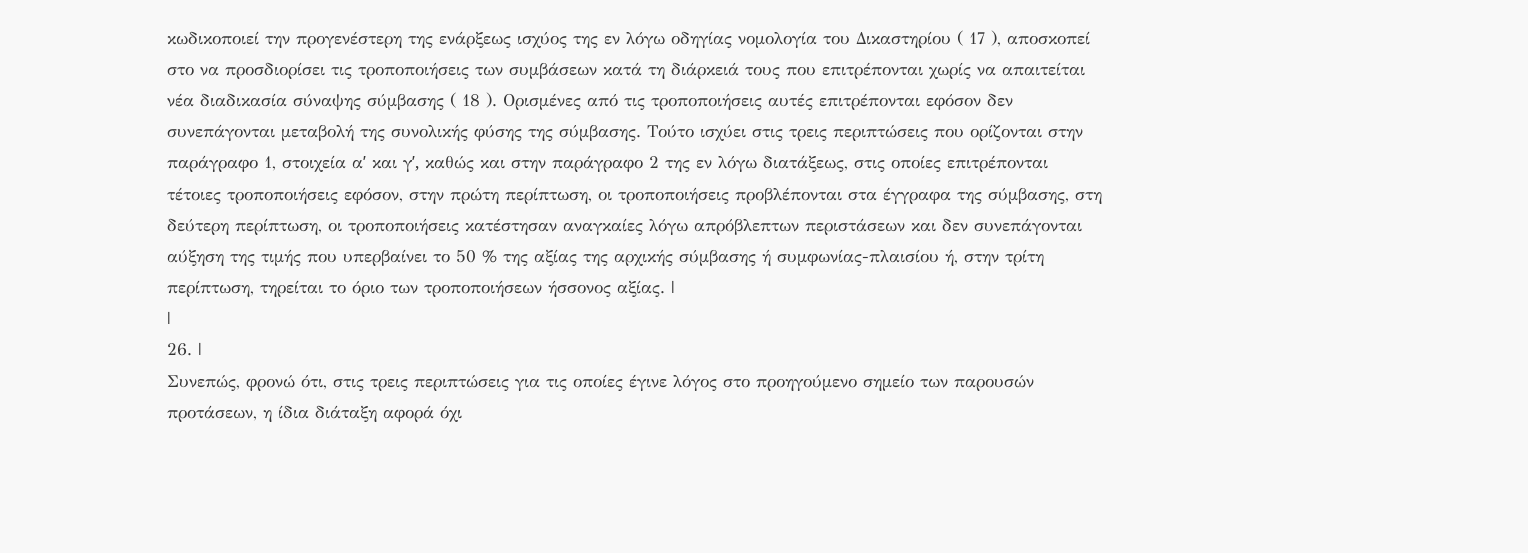κωδικοποιεί την προγενέστερη της ενάρξεως ισχύος της εν λόγω οδηγίας νομολογία του Δικαστηρίου ( 17 ), αποσκοπεί στο να προσδιορίσει τις τροποποιήσεις των συμβάσεων κατά τη διάρκειά τους που επιτρέπονται χωρίς να απαιτείται νέα διαδικασία σύναψης σύμβασης ( 18 ). Ορισμένες από τις τροποποιήσεις αυτές επιτρέπονται εφόσον δεν συνεπάγονται μεταβολή της συνολικής φύσης της σύμβασης. Τούτο ισχύει στις τρεις περιπτώσεις που ορίζονται στην παράγραφο 1, στοιχεία αʹ και γʹ, καθώς και στην παράγραφο 2 της εν λόγω διατάξεως, στις οποίες επιτρέπονται τέτοιες τροποποιήσεις εφόσον, στην πρώτη περίπτωση, οι τροποποιήσεις προβλέπονται στα έγγραφα της σύμβασης, στη δεύτερη περίπτωση, οι τροποποιήσεις κατέστησαν αναγκαίες λόγω απρόβλεπτων περιστάσεων και δεν συνεπάγονται αύξηση της τιμής που υπερβαίνει το 50 % της αξίας της αρχικής σύμβασης ή συμφωνίας-πλαισίου ή, στην τρίτη περίπτωση, τηρείται το όριο των τροποποιήσεων ήσσονος αξίας. |
|
26. |
Συνεπώς, φρονώ ότι, στις τρεις περιπτώσεις για τις οποίες έγινε λόγος στο προηγούμενο σημείο των παρουσών προτάσεων, η ίδια διάταξη αφορά όχι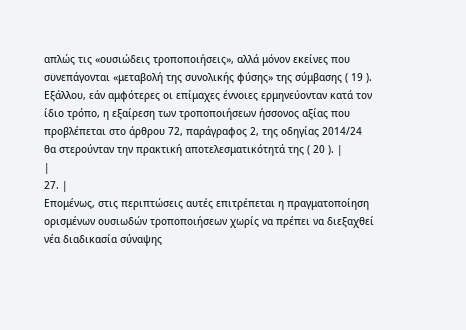απλώς τις «ουσιώδεις τροποποιήσεις», αλλά μόνον εκείνες που συνεπάγονται «μεταβολή της συνολικής φύσης» της σύμβασης ( 19 ). Εξάλλου, εάν αμφότερες οι επίμαχες έννοιες ερμηνεύονταν κατά τον ίδιο τρόπο, η εξαίρεση των τροποποιήσεων ήσσονος αξίας που προβλέπεται στο άρθρου 72, παράγραφος 2, της οδηγίας 2014/24 θα στερούνταν την πρακτική αποτελεσματικότητά της ( 20 ). |
|
27. |
Επομένως, στις περιπτώσεις αυτές επιτρέπεται η πραγματοποίηση ορισμένων ουσιωδών τροποποιήσεων χωρίς να πρέπει να διεξαχθεί νέα διαδικασία σύναψης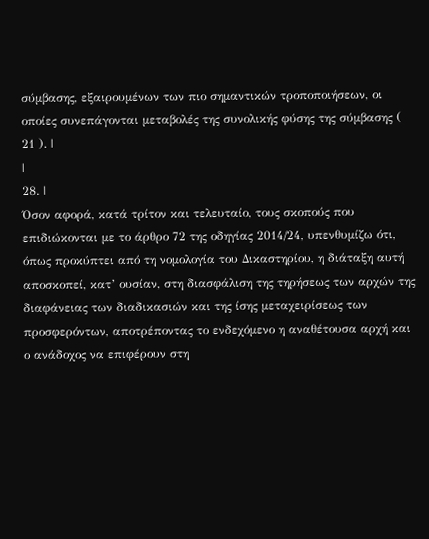σύμβασης, εξαιρουμένων των πιο σημαντικών τροποποιήσεων, οι οποίες συνεπάγονται μεταβολές της συνολικής φύσης της σύμβασης ( 21 ). |
|
28. |
Όσον αφορά, κατά τρίτον και τελευταίο, τους σκοπούς που επιδιώκονται με το άρθρο 72 της οδηγίας 2014/24, υπενθυμίζω ότι, όπως προκύπτει από τη νομολογία του Δικαστηρίου, η διάταξη αυτή αποσκοπεί, κατ’ ουσίαν, στη διασφάλιση της τηρήσεως των αρχών της διαφάνειας των διαδικασιών και της ίσης μεταχειρίσεως των προσφερόντων, αποτρέποντας το ενδεχόμενο η αναθέτουσα αρχή και ο ανάδοχος να επιφέρουν στη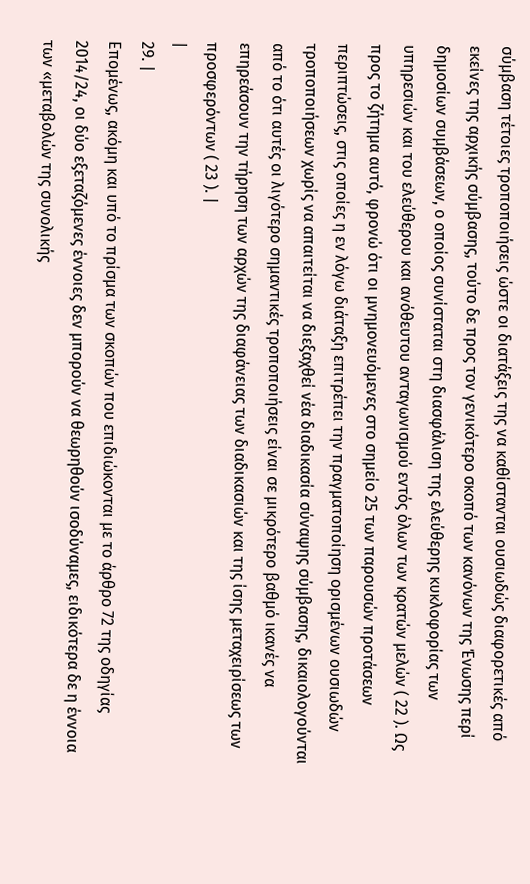σύμβαση τέτοιες τροποποιήσεις ώστε οι διατάξεις της να καθίστανται ουσιωδώς διαφορετικές από εκείνες της αρχικής σύμβασης, τούτο δε προς τον γενικότερο σκοπό των κανόνων της Ένωσης περί δημοσίων συμβάσεων, ο οποίος συνίσταται στη διασφάλιση της ελεύθερης κυκλοφορίας των υπηρεσιών και του ελεύθερου και ανόθευτου ανταγωνισμού εντός όλων των κρατών μελών ( 22 ). Ως προς το ζήτημα αυτό, φρονώ ότι οι μνημονευόμενες στο σημείο 25 των παρουσών προτάσεων περιπτώσεις, στις οποίες η εν λόγω διάταξη επιτρέπει την πραγματοποίηση ορισμένων ουσιωδών τροποποιήσεων χωρίς να απαιτείται να διεξαχθεί νέα διαδικασία σύναψης σύμβασης, δικαιολογούνται από το ότι αυτές οι λιγότερο σημαντικές τροποποιήσεις είναι σε μικρότερο βαθμό ικανές να επηρεάσουν την τήρηση των αρχών της διαφάνειας των διαδικασιών και της ίσης μεταχειρίσεως των προσφερόντων ( 23 ). |
|
29. |
Επομένως, ακόμη και υπό το πρίσμα των σκοπών που επιδιώκονται με το άρθρο 72 της οδηγίας 2014/24, οι δύο εξεταζόμενες έννοιες δεν μπορούν να θεωρηθούν ισοδύναμες, ειδικότερα δε η έννοια των «μεταβολών της συνολικής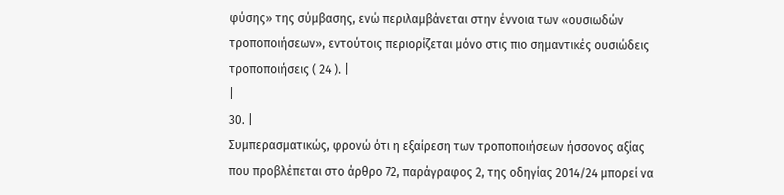φύσης» της σύμβασης, ενώ περιλαμβάνεται στην έννοια των «ουσιωδών τροποποιήσεων», εντούτοις περιορίζεται μόνο στις πιο σημαντικές ουσιώδεις τροποποιήσεις ( 24 ). |
|
30. |
Συμπερασματικώς, φρονώ ότι η εξαίρεση των τροποποιήσεων ήσσονος αξίας που προβλέπεται στο άρθρο 72, παράγραφος 2, της οδηγίας 2014/24 μπορεί να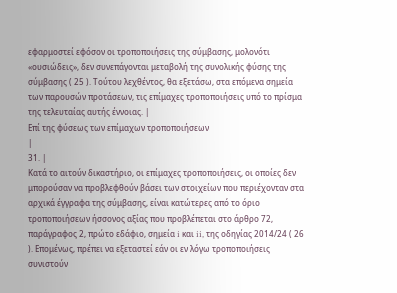εφαρμοστεί εφόσον οι τροποποιήσεις της σύμβασης, μολονότι «ουσιώδεις», δεν συνεπάγονται μεταβολή της συνολικής φύσης της σύμβασης ( 25 ). Τούτου λεχθέντος, θα εξετάσω, στα επόμενα σημεία των παρουσών προτάσεων, τις επίμαχες τροποποιήσεις υπό το πρίσμα της τελευταίας αυτής έννοιας. |
Επί της φύσεως των επίμαχων τροποποιήσεων
|
31. |
Κατά το αιτούν δικαστήριο, οι επίμαχες τροποποιήσεις, οι οποίες δεν μπορούσαν να προβλεφθούν βάσει των στοιχείων που περιέχονταν στα αρχικά έγγραφα της σύμβασης, είναι κατώτερες από το όριο τροποποιήσεων ήσσονος αξίας που προβλέπεται στο άρθρο 72, παράγραφος 2, πρώτο εδάφιο, σημεία i και ii, της οδηγίας 2014/24 ( 26 ). Επομένως, πρέπει να εξεταστεί εάν οι εν λόγω τροποποιήσεις συνιστούν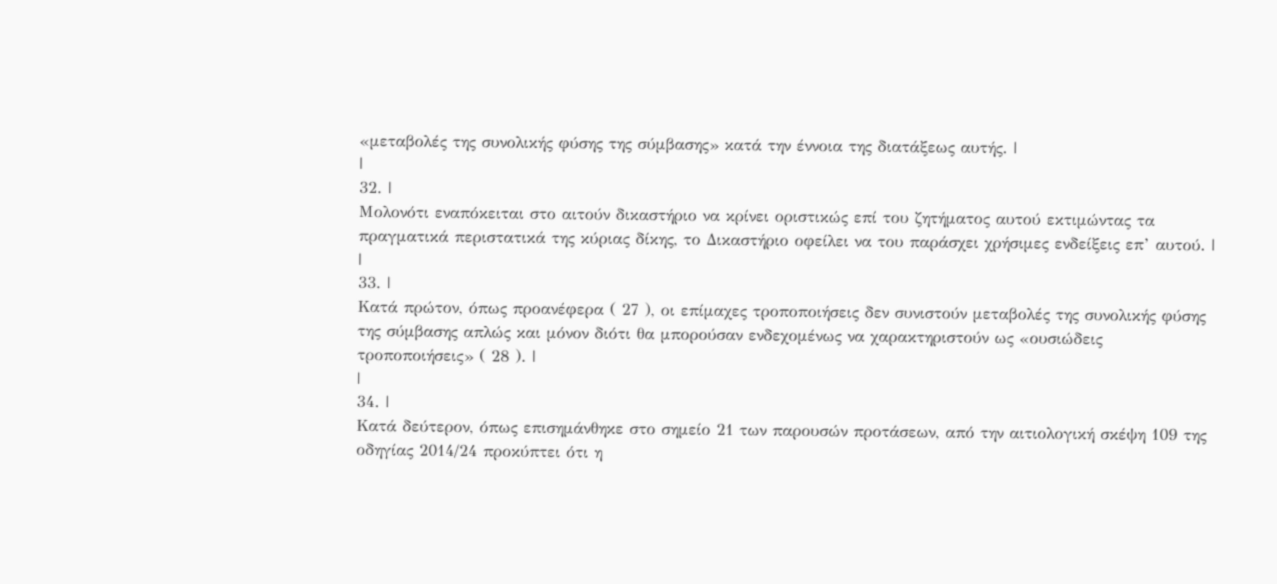«μεταβολές της συνολικής φύσης της σύμβασης» κατά την έννοια της διατάξεως αυτής. |
|
32. |
Μολονότι εναπόκειται στο αιτούν δικαστήριο να κρίνει οριστικώς επί του ζητήματος αυτού εκτιμώντας τα πραγματικά περιστατικά της κύριας δίκης, το Δικαστήριο οφείλει να του παράσχει χρήσιμες ενδείξεις επ’ αυτού. |
|
33. |
Κατά πρώτον, όπως προανέφερα ( 27 ), οι επίμαχες τροποποιήσεις δεν συνιστούν μεταβολές της συνολικής φύσης της σύμβασης απλώς και μόνον διότι θα μπορούσαν ενδεχομένως να χαρακτηριστούν ως «ουσιώδεις τροποποιήσεις» ( 28 ). |
|
34. |
Κατά δεύτερον, όπως επισημάνθηκε στο σημείο 21 των παρουσών προτάσεων, από την αιτιολογική σκέψη 109 της οδηγίας 2014/24 προκύπτει ότι η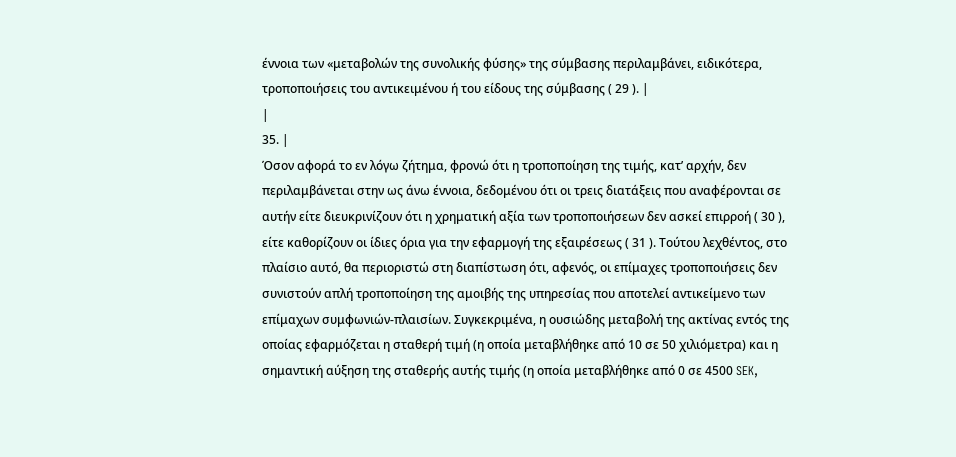έννοια των «μεταβολών της συνολικής φύσης» της σύμβασης περιλαμβάνει, ειδικότερα, τροποποιήσεις του αντικειμένου ή του είδους της σύμβασης ( 29 ). |
|
35. |
Όσον αφορά το εν λόγω ζήτημα, φρονώ ότι η τροποποίηση της τιμής, κατ’ αρχήν, δεν περιλαμβάνεται στην ως άνω έννοια, δεδομένου ότι οι τρεις διατάξεις που αναφέρονται σε αυτήν είτε διευκρινίζουν ότι η χρηματική αξία των τροποποιήσεων δεν ασκεί επιρροή ( 30 ), είτε καθορίζουν οι ίδιες όρια για την εφαρμογή της εξαιρέσεως ( 31 ). Τούτου λεχθέντος, στο πλαίσιο αυτό, θα περιοριστώ στη διαπίστωση ότι, αφενός, οι επίμαχες τροποποιήσεις δεν συνιστούν απλή τροποποίηση της αμοιβής της υπηρεσίας που αποτελεί αντικείμενο των επίμαχων συμφωνιών-πλαισίων. Συγκεκριμένα, η ουσιώδης μεταβολή της ακτίνας εντός της οποίας εφαρμόζεται η σταθερή τιμή (η οποία μεταβλήθηκε από 10 σε 50 χιλιόμετρα) και η σημαντική αύξηση της σταθερής αυτής τιμής (η οποία μεταβλήθηκε από 0 σε 4500 SEK,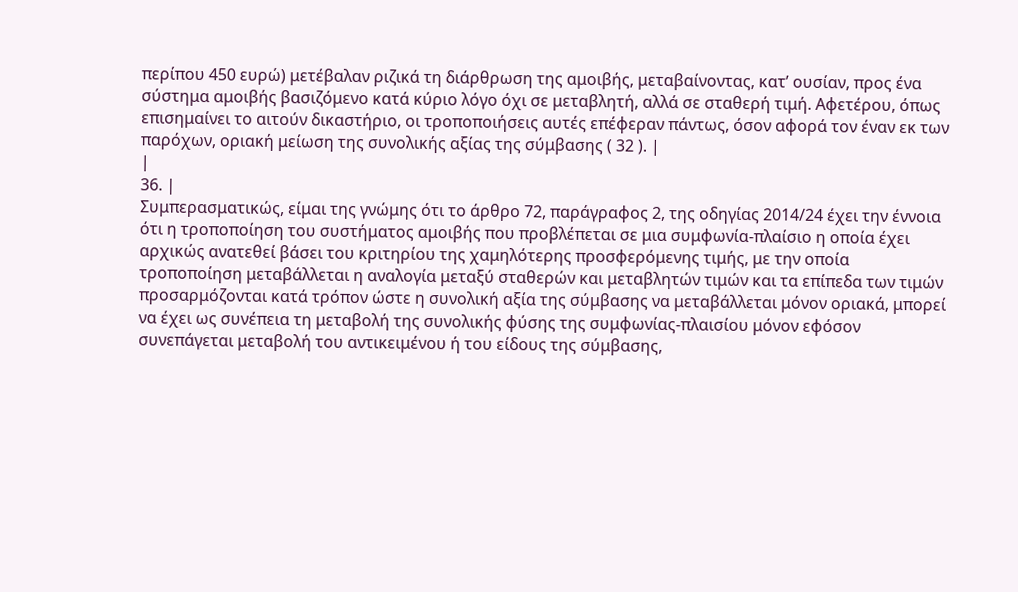περίπου 450 ευρώ) μετέβαλαν ριζικά τη διάρθρωση της αμοιβής, μεταβαίνοντας, κατ’ ουσίαν, προς ένα σύστημα αμοιβής βασιζόμενο κατά κύριο λόγο όχι σε μεταβλητή, αλλά σε σταθερή τιμή. Αφετέρου, όπως επισημαίνει το αιτούν δικαστήριο, οι τροποποιήσεις αυτές επέφεραν πάντως, όσον αφορά τον έναν εκ των παρόχων, οριακή μείωση της συνολικής αξίας της σύμβασης ( 32 ). |
|
36. |
Συμπερασματικώς, είμαι της γνώμης ότι το άρθρο 72, παράγραφος 2, της οδηγίας 2014/24 έχει την έννοια ότι η τροποποίηση του συστήματος αμοιβής που προβλέπεται σε μια συμφωνία-πλαίσιο η οποία έχει αρχικώς ανατεθεί βάσει του κριτηρίου της χαμηλότερης προσφερόμενης τιμής, με την οποία τροποποίηση μεταβάλλεται η αναλογία μεταξύ σταθερών και μεταβλητών τιμών και τα επίπεδα των τιμών προσαρμόζονται κατά τρόπον ώστε η συνολική αξία της σύμβασης να μεταβάλλεται μόνον οριακά, μπορεί να έχει ως συνέπεια τη μεταβολή της συνολικής φύσης της συμφωνίας-πλαισίου μόνον εφόσον συνεπάγεται μεταβολή του αντικειμένου ή του είδους της σύμβασης,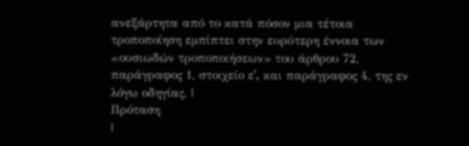ανεξάρτητα από το κατά πόσον μια τέτοια τροποποίηση εμπίπτει στην ευρύτερη έννοια των «ουσιωδών τροποποιήσεων» του άρθρου 72, παράγραφος 1, στοιχείο εʹ, και παράγραφος 4, της εν λόγω οδηγίας. |
Πρόταση
|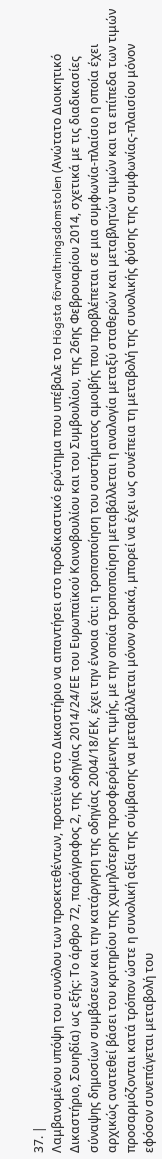37. |
Λαμβανομένου υπόψη του συνόλου των προεκτεθέντων, προτείνω στο Δικαστήριο να απαντήσει στο προδικαστικό ερώτημα που υπέβαλε το Högsta förvaltningsdomstolen (Ανώτατο Διοικητικό Δικαστήριο, Σουηδία) ως εξής: Το άρθρο 72, παράγραφος 2, της οδηγίας 2014/24/ΕΕ του Ευρωπαϊκού Κοινοβουλίου και του Συμβουλίου, της 26ης Φεβρουαρίου 2014, σχετικά με τις διαδικασίες σύναψης δημοσίων συμβάσεων και την κατάργηση της οδηγίας 2004/18/ΕΚ, έχει την έννοια ότι: η τροποποίηση του συστήματος αμοιβής που προβλέπεται σε μια συμφωνία-πλαίσιο η οποία έχει αρχικώς ανατεθεί βάσει του κριτηρίου της χαμηλότερης προσφερόμενης τιμής, με την οποία τροποποίηση μεταβάλλεται η αναλογία μεταξύ σταθερών και μεταβλητών τιμών και τα επίπεδα των τιμών προσαρμόζονται κατά τρόπον ώστε η συνολική αξία της σύμβασης να μεταβάλλεται μόνον οριακά, μπορεί να έχει ως συνέπεια τη μεταβολή της συνολικής φύσης της συμφωνίας-πλαισίου μόνον εφόσον συνεπάγεται μεταβολή του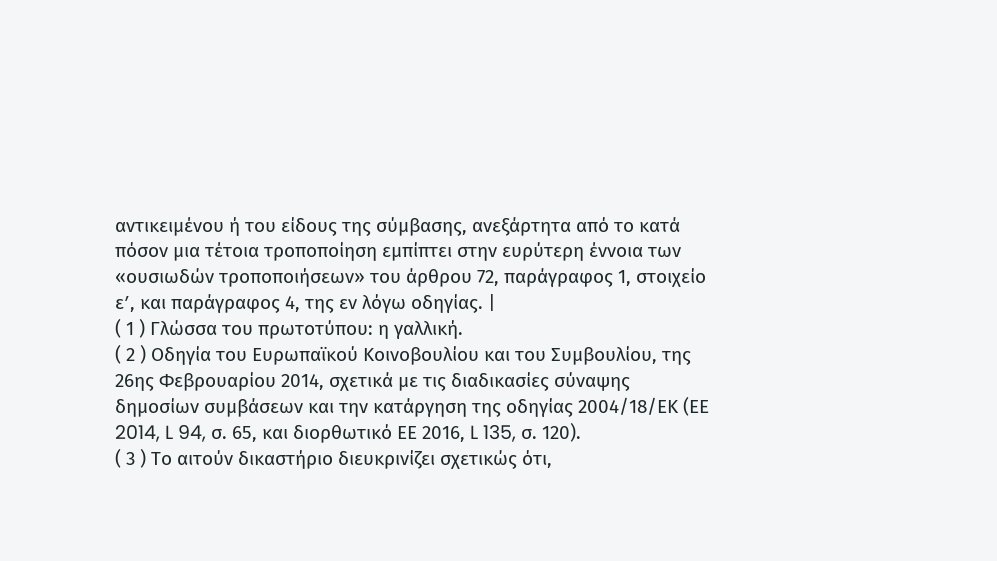αντικειμένου ή του είδους της σύμβασης, ανεξάρτητα από το κατά πόσον μια τέτοια τροποποίηση εμπίπτει στην ευρύτερη έννοια των «ουσιωδών τροποποιήσεων» του άρθρου 72, παράγραφος 1, στοιχείο εʹ, και παράγραφος 4, της εν λόγω οδηγίας. |
( 1 ) Γλώσσα του πρωτοτύπου: η γαλλική.
( 2 ) Οδηγία του Ευρωπαϊκού Κοινοβουλίου και του Συμβουλίου, της 26ης Φεβρουαρίου 2014, σχετικά με τις διαδικασίες σύναψης δημοσίων συμβάσεων και την κατάργηση της οδηγίας 2004/18/ΕΚ (ΕΕ 2014, L 94, σ. 65, και διορθωτικό ΕΕ 2016, L 135, σ. 120).
( 3 ) Το αιτούν δικαστήριο διευκρινίζει σχετικώς ότι,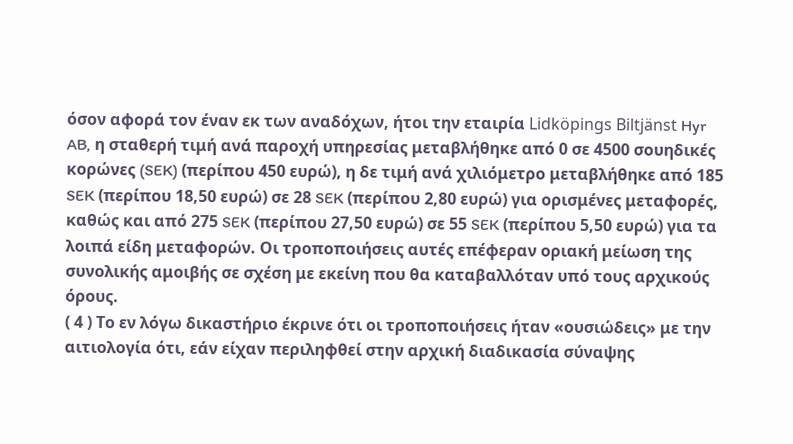όσον αφορά τον έναν εκ των αναδόχων, ήτοι την εταιρία Lidköpings Biltjänst Hyr AB, η σταθερή τιμή ανά παροχή υπηρεσίας μεταβλήθηκε από 0 σε 4500 σουηδικές κορώνες (SEK) (περίπου 450 ευρώ), η δε τιμή ανά χιλιόμετρο μεταβλήθηκε από 185 SEK (περίπου 18,50 ευρώ) σε 28 SEK (περίπου 2,80 ευρώ) για ορισμένες μεταφορές, καθώς και από 275 SEK (περίπου 27,50 ευρώ) σε 55 SEK (περίπου 5,50 ευρώ) για τα λοιπά είδη μεταφορών. Οι τροποποιήσεις αυτές επέφεραν οριακή μείωση της συνολικής αμοιβής σε σχέση με εκείνη που θα καταβαλλόταν υπό τους αρχικούς όρους.
( 4 ) Το εν λόγω δικαστήριο έκρινε ότι οι τροποποιήσεις ήταν «ουσιώδεις» με την αιτιολογία ότι, εάν είχαν περιληφθεί στην αρχική διαδικασία σύναψης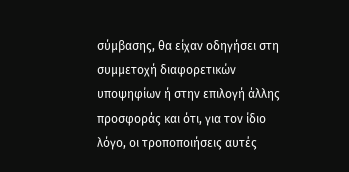σύμβασης, θα είχαν οδηγήσει στη συμμετοχή διαφορετικών υποψηφίων ή στην επιλογή άλλης προσφοράς και ότι, για τον ίδιο λόγο, οι τροποποιήσεις αυτές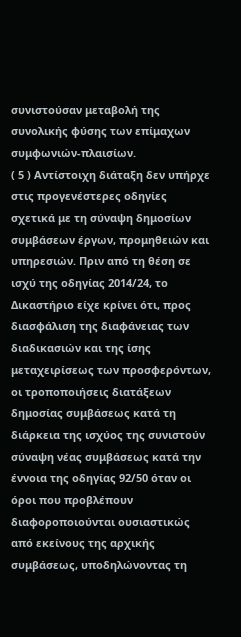συνιστούσαν μεταβολή της συνολικής φύσης των επίμαχων συμφωνιών-πλαισίων.
( 5 ) Αντίστοιχη διάταξη δεν υπήρχε στις προγενέστερες οδηγίες σχετικά με τη σύναψη δημοσίων συμβάσεων έργων, προμηθειών και υπηρεσιών. Πριν από τη θέση σε ισχύ της οδηγίας 2014/24, το Δικαστήριο είχε κρίνει ότι, προς διασφάλιση της διαφάνειας των διαδικασιών και της ίσης μεταχειρίσεως των προσφερόντων, οι τροποποιήσεις διατάξεων δημοσίας συμβάσεως κατά τη διάρκεια της ισχύος της συνιστούν σύναψη νέας συμβάσεως κατά την έννοια της οδηγίας 92/50 όταν οι όροι που προβλέπουν διαφοροποιούνται ουσιαστικώς από εκείνους της αρχικής συμβάσεως, υποδηλώνοντας τη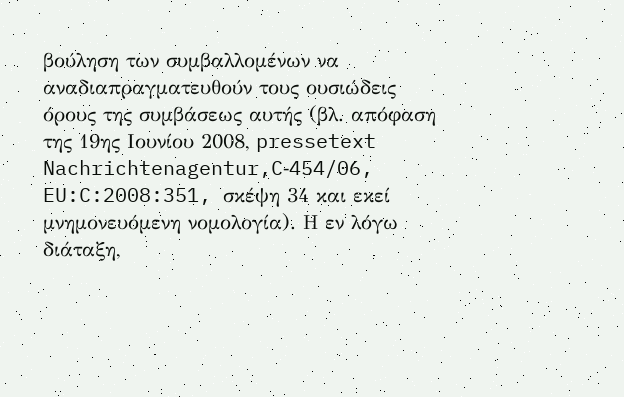βούληση των συμβαλλομένων να αναδιαπραγματευθούν τους ουσιώδεις όρους της συμβάσεως αυτής (βλ. απόφαση της 19ης Ιουνίου 2008, pressetext Nachrichtenagentur,C‑454/06, EU:C:2008:351, σκέψη 34 και εκεί μνημονευόμενη νομολογία). Η εν λόγω διάταξη,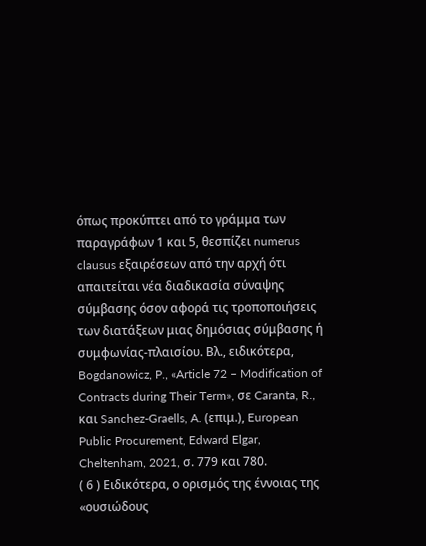όπως προκύπτει από το γράμμα των παραγράφων 1 και 5, θεσπίζει numerus clausus εξαιρέσεων από την αρχή ότι απαιτείται νέα διαδικασία σύναψης σύμβασης όσον αφορά τις τροποποιήσεις των διατάξεων μιας δημόσιας σύμβασης ή συμφωνίας-πλαισίου. Βλ., ειδικότερα, Bogdanowicz, P., «Article 72 – Modification of Contracts during Their Term», σε Caranta, R., και Sanchez-Graells, A. (επιμ.), European Public Procurement, Edward Elgar, Cheltenham, 2021, σ. 779 και 780.
( 6 ) Ειδικότερα, ο ορισμός της έννοιας της «ουσιώδους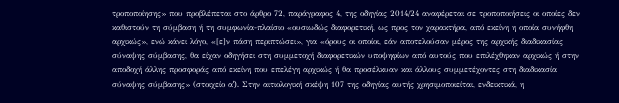τροποποίησης» που προβλέπεται στο άρθρο 72, παράγραφος 4, της οδηγίας 2014/24 αναφέρεται σε τροποποιήσεις οι οποίες δεν καθιστούν τη σύμβαση ή τη συμφωνία-πλαίσιο «ουσιωδώς διαφορετική, ως προς τον χαρακτήρα, από εκείνη η οποία συνήφθη αρχικώς», ενώ κάνει λόγο, «[ε]ν πάση περιπτώσει», για «όρους οι οποίοι, εάν αποτελούσαν μέρος της αρχικής διαδικασίας σύναψης σύμβασης, θα είχαν οδηγήσει στη συμμετοχή διαφορετικών υποψηφίων από αυτούς που επιλέχθηκαν αρχικώς ή στην αποδοχή άλλης προσφοράς από εκείνη που επελέγη αρχικώς ή θα προσέλκυαν και άλλους συμμετέχοντες στη διαδικασία σύναψης σύμβασης» (στοιχείο αʹ). Στην αιτιολογική σκέψη 107 της οδηγίας αυτής χρησιμοποιείται, ενδεικτικά, η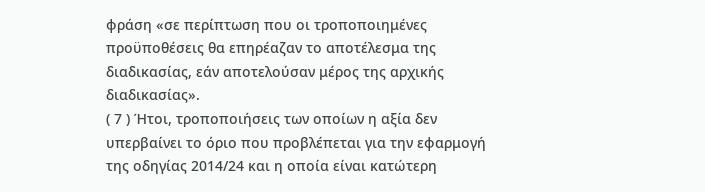φράση «σε περίπτωση που οι τροποποιημένες προϋποθέσεις θα επηρέαζαν το αποτέλεσμα της διαδικασίας, εάν αποτελούσαν μέρος της αρχικής διαδικασίας».
( 7 ) Ήτοι, τροποποιήσεις των οποίων η αξία δεν υπερβαίνει το όριο που προβλέπεται για την εφαρμογή της οδηγίας 2014/24 και η οποία είναι κατώτερη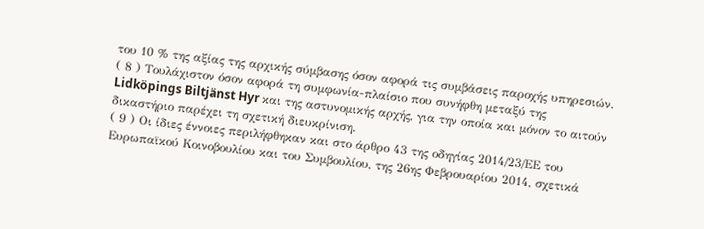του 10 % της αξίας της αρχικής σύμβασης όσον αφορά τις συμβάσεις παροχής υπηρεσιών.
( 8 ) Τουλάχιστον όσον αφορά τη συμφωνία-πλαίσιο που συνήφθη μεταξύ της Lidköpings Biltjänst Hyr και της αστυνομικής αρχής, για την οποία και μόνον το αιτούν δικαστήριο παρέχει τη σχετική διευκρίνιση.
( 9 ) Οι ίδιες έννοιες περιλήφθηκαν και στο άρθρο 43 της οδηγίας 2014/23/ΕΕ του Ευρωπαϊκού Κοινοβουλίου και του Συμβουλίου, της 26ης Φεβρουαρίου 2014, σχετικά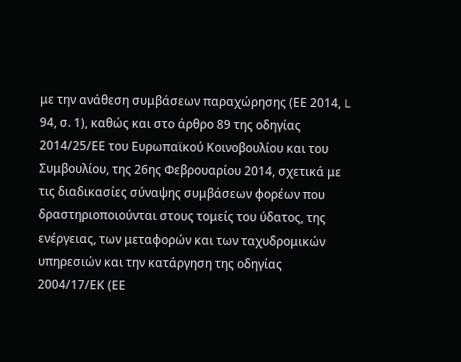με την ανάθεση συμβάσεων παραχώρησης (ΕΕ 2014, L 94, σ. 1), καθώς και στο άρθρο 89 της οδηγίας 2014/25/ΕΕ του Ευρωπαϊκού Κοινοβουλίου και του Συμβουλίου, της 26ης Φεβρουαρίου 2014, σχετικά με τις διαδικασίες σύναψης συμβάσεων φορέων που δραστηριοποιούνται στους τομείς του ύδατος, της ενέργειας, των μεταφορών και των ταχυδρομικών υπηρεσιών και την κατάργηση της οδηγίας 2004/17/ΕΚ (ΕΕ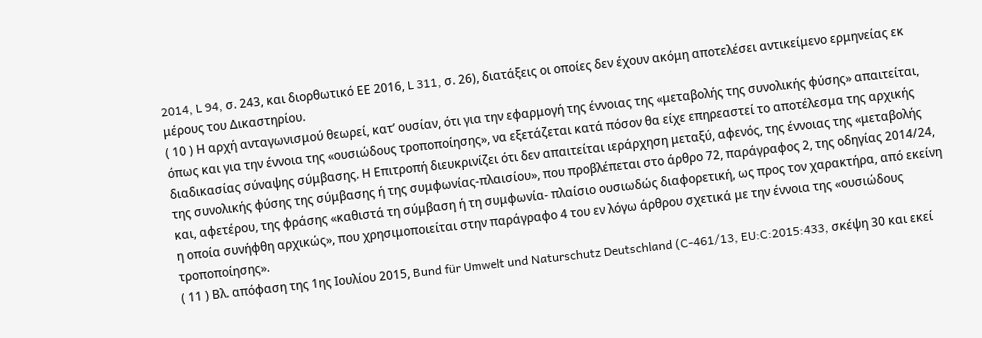2014, L 94, σ. 243, και διορθωτικό ΕΕ 2016, L 311, σ. 26), διατάξεις οι οποίες δεν έχουν ακόμη αποτελέσει αντικείμενο ερμηνείας εκ μέρους του Δικαστηρίου.
( 10 ) Η αρχή ανταγωνισμού θεωρεί, κατ’ ουσίαν, ότι για την εφαρμογή της έννοιας της «μεταβολής της συνολικής φύσης» απαιτείται, όπως και για την έννοια της «ουσιώδους τροποποίησης», να εξετάζεται κατά πόσον θα είχε επηρεαστεί το αποτέλεσμα της αρχικής διαδικασίας σύναψης σύμβασης. Η Επιτροπή διευκρινίζει ότι δεν απαιτείται ιεράρχηση μεταξύ, αφενός, της έννοιας της «μεταβολής της συνολικής φύσης της σύμβασης ή της συμφωνίας-πλαισίου», που προβλέπεται στο άρθρο 72, παράγραφος 2, της οδηγίας 2014/24, και, αφετέρου, της φράσης «καθιστά τη σύμβαση ή τη συμφωνία- πλαίσιο ουσιωδώς διαφορετική, ως προς τον χαρακτήρα, από εκείνη η οποία συνήφθη αρχικώς», που χρησιμοποιείται στην παράγραφο 4 του εν λόγω άρθρου σχετικά με την έννοια της «ουσιώδους τροποποίησης».
( 11 ) Βλ. απόφαση της 1ης Ιουλίου 2015, Bund für Umwelt und Naturschutz Deutschland (C‑461/13, EU:C:2015:433, σκέψη 30 και εκεί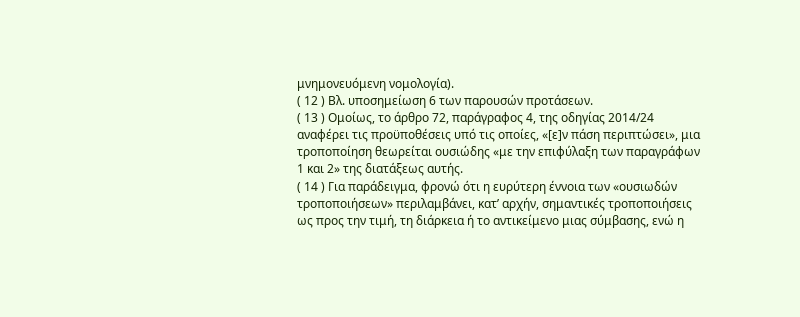μνημονευόμενη νομολογία).
( 12 ) Βλ. υποσημείωση 6 των παρουσών προτάσεων.
( 13 ) Ομοίως, το άρθρο 72, παράγραφος 4, της οδηγίας 2014/24 αναφέρει τις προϋποθέσεις υπό τις οποίες, «[ε]ν πάση περιπτώσει», μια τροποποίηση θεωρείται ουσιώδης «με την επιφύλαξη των παραγράφων 1 και 2» της διατάξεως αυτής.
( 14 ) Για παράδειγμα, φρονώ ότι η ευρύτερη έννοια των «ουσιωδών τροποποιήσεων» περιλαμβάνει, κατ’ αρχήν, σημαντικές τροποποιήσεις ως προς την τιμή, τη διάρκεια ή το αντικείμενο μιας σύμβασης, ενώ η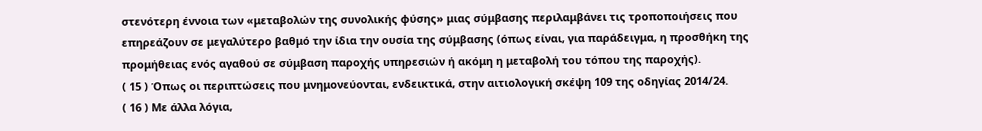στενότερη έννοια των «μεταβολών της συνολικής φύσης» μιας σύμβασης περιλαμβάνει τις τροποποιήσεις που επηρεάζουν σε μεγαλύτερο βαθμό την ίδια την ουσία της σύμβασης (όπως είναι, για παράδειγμα, η προσθήκη της προμήθειας ενός αγαθού σε σύμβαση παροχής υπηρεσιών ή ακόμη η μεταβολή του τόπου της παροχής).
( 15 ) Όπως οι περιπτώσεις που μνημονεύονται, ενδεικτικά, στην αιτιολογική σκέψη 109 της οδηγίας 2014/24.
( 16 ) Με άλλα λόγια,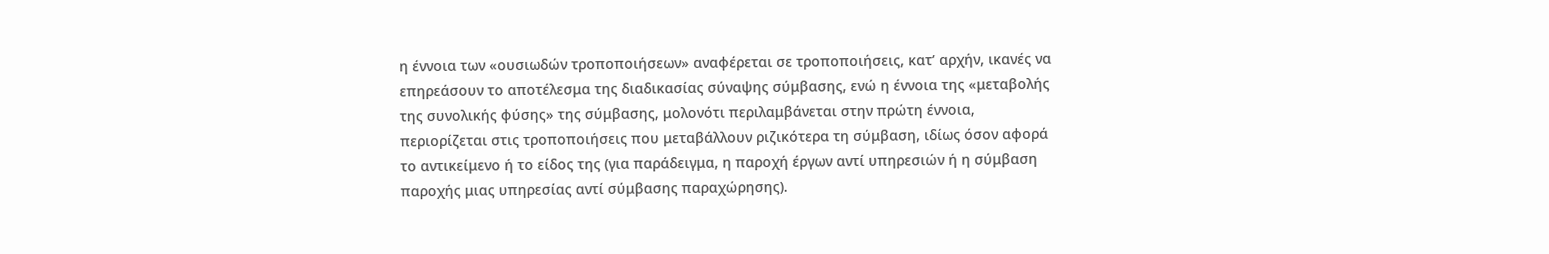η έννοια των «ουσιωδών τροποποιήσεων» αναφέρεται σε τροποποιήσεις, κατ’ αρχήν, ικανές να επηρεάσουν το αποτέλεσμα της διαδικασίας σύναψης σύμβασης, ενώ η έννοια της «μεταβολής της συνολικής φύσης» της σύμβασης, μολονότι περιλαμβάνεται στην πρώτη έννοια, περιορίζεται στις τροποποιήσεις που μεταβάλλουν ριζικότερα τη σύμβαση, ιδίως όσον αφορά το αντικείμενο ή το είδος της (για παράδειγμα, η παροχή έργων αντί υπηρεσιών ή η σύμβαση παροχής μιας υπηρεσίας αντί σύμβασης παραχώρησης).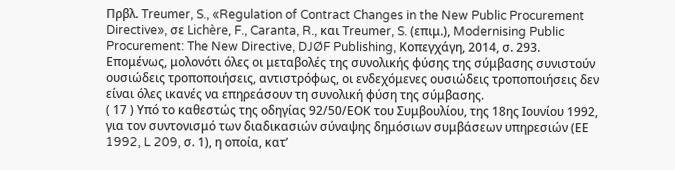Πρβλ. Treumer, S., «Regulation of Contract Changes in the New Public Procurement Directive», σε Lichère, F., Caranta, R., και Treumer, S. (επιμ.), Modernising Public Procurement: The New Directive, DJØF Publishing, Κοπεγχάγη, 2014, σ. 293. Επομένως, μολονότι όλες οι μεταβολές της συνολικής φύσης της σύμβασης συνιστούν ουσιώδεις τροποποιήσεις, αντιστρόφως, οι ενδεχόμενες ουσιώδεις τροποποιήσεις δεν είναι όλες ικανές να επηρεάσουν τη συνολική φύση της σύμβασης.
( 17 ) Υπό το καθεστώς της οδηγίας 92/50/ΕΟΚ του Συμβουλίου, της 18ης Ιουνίου 1992, για τον συντονισμό των διαδικασιών σύναψης δημόσιων συμβάσεων υπηρεσιών (ΕΕ 1992, L 209, σ. 1), η οποία, κατ’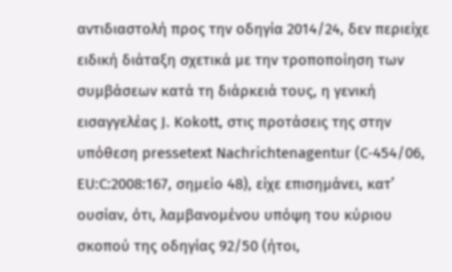αντιδιαστολή προς την οδηγία 2014/24, δεν περιείχε ειδική διάταξη σχετικά με την τροποποίηση των συμβάσεων κατά τη διάρκειά τους, η γενική εισαγγελέας J. Kokott, στις προτάσεις της στην υπόθεση pressetext Nachrichtenagentur (C‑454/06, EU:C:2008:167, σημείο 48), είχε επισημάνει, κατ’ ουσίαν, ότι, λαμβανομένου υπόψη του κύριου σκοπού της οδηγίας 92/50 (ήτοι,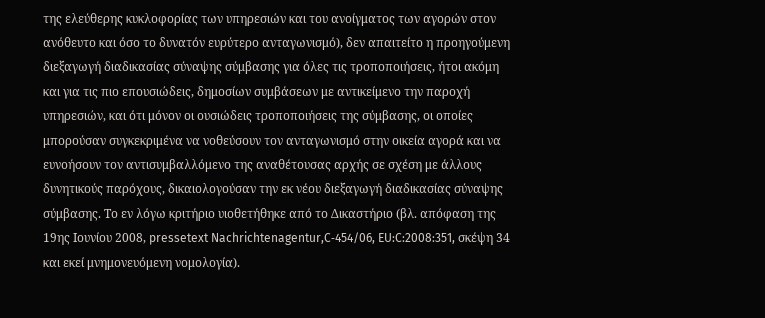της ελεύθερης κυκλοφορίας των υπηρεσιών και του ανοίγματος των αγορών στον ανόθευτο και όσο το δυνατόν ευρύτερο ανταγωνισμό), δεν απαιτείτο η προηγούμενη διεξαγωγή διαδικασίας σύναψης σύμβασης για όλες τις τροποποιήσεις, ήτοι ακόμη και για τις πιο επουσιώδεις, δημοσίων συμβάσεων με αντικείμενο την παροχή υπηρεσιών, και ότι μόνον οι ουσιώδεις τροποποιήσεις της σύμβασης, οι οποίες μπορούσαν συγκεκριμένα να νοθεύσουν τον ανταγωνισμό στην οικεία αγορά και να ευνοήσουν τον αντισυμβαλλόμενο της αναθέτουσας αρχής σε σχέση με άλλους δυνητικούς παρόχους, δικαιολογούσαν την εκ νέου διεξαγωγή διαδικασίας σύναψης σύμβασης. Το εν λόγω κριτήριο υιοθετήθηκε από το Δικαστήριο (βλ. απόφαση της 19ης Ιουνίου 2008, pressetext Nachrichtenagentur,C‑454/06, EU:C:2008:351, σκέψη 34 και εκεί μνημονευόμενη νομολογία).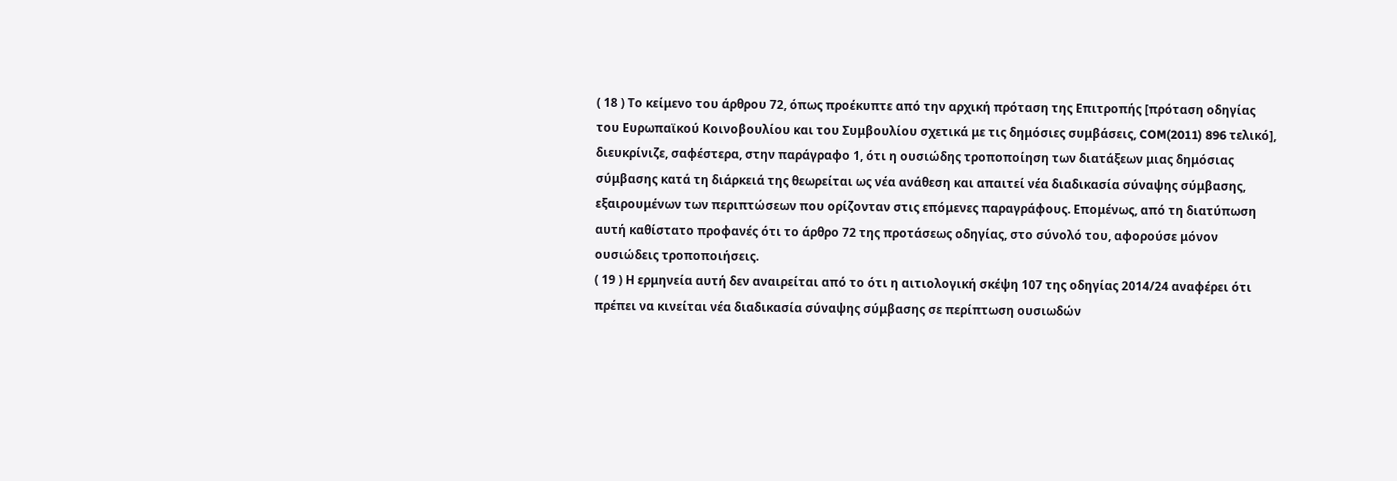( 18 ) Το κείμενο του άρθρου 72, όπως προέκυπτε από την αρχική πρόταση της Επιτροπής [πρόταση οδηγίας του Ευρωπαϊκού Κοινοβουλίου και του Συμβουλίου σχετικά με τις δημόσιες συμβάσεις, COM(2011) 896 τελικό], διευκρίνιζε, σαφέστερα, στην παράγραφο 1, ότι η ουσιώδης τροποποίηση των διατάξεων μιας δημόσιας σύμβασης κατά τη διάρκειά της θεωρείται ως νέα ανάθεση και απαιτεί νέα διαδικασία σύναψης σύμβασης, εξαιρουμένων των περιπτώσεων που ορίζονταν στις επόμενες παραγράφους. Επομένως, από τη διατύπωση αυτή καθίστατο προφανές ότι το άρθρο 72 της προτάσεως οδηγίας, στο σύνολό του, αφορούσε μόνον ουσιώδεις τροποποιήσεις.
( 19 ) Η ερμηνεία αυτή δεν αναιρείται από το ότι η αιτιολογική σκέψη 107 της οδηγίας 2014/24 αναφέρει ότι πρέπει να κινείται νέα διαδικασία σύναψης σύμβασης σε περίπτωση ουσιωδών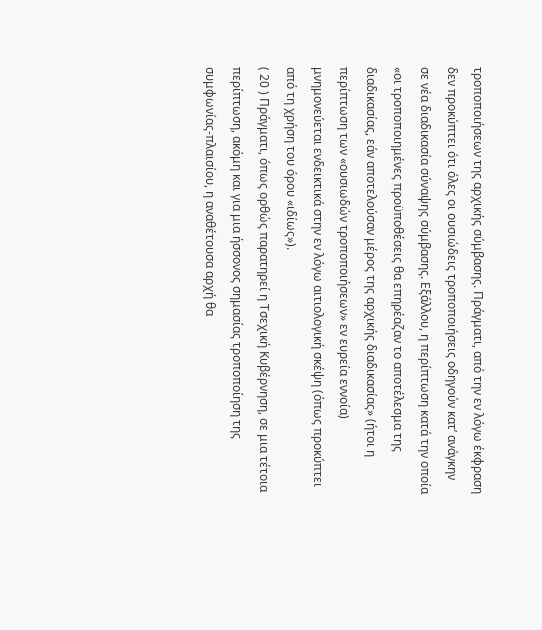τροποποιήσεων της αρχικής σύμβασης. Πράγματι, από την εν λόγω έκφραση δεν προκύπτει ότι όλες οι ουσιώδεις τροποποιήσεις οδηγούν κατ’ ανάγκην σε νέα διαδικασία σύναψης σύμβασης. Εξάλλου, η περίπτωση κατά την οποία «οι τροποποιημένες προϋποθέσεις θα επηρέαζαν το αποτέλεσμα της διαδικασίας, εάν αποτελούσαν μέρος της αρχικής διαδικασίας» (ήτοι η περίπτωση των «ουσιωδών τροποποιήσεων» εν ευρεία εννοία) μνημονεύεται ενδεικτικά στην εν λόγω αιτιολογική σκέψη (όπως προκύπτει από τη χρήση του όρου «ιδίως»).
( 20 ) Πράγματι, όπως ορθώς παρατηρεί η Τσεχική Κυβέρνηση, σε μια τέτοια περίπτωση, ακόμη και για μια ήσσονος σημασίας τροποποίηση της συμφωνίας-πλαισίου, η αναθέτουσα αρχή θα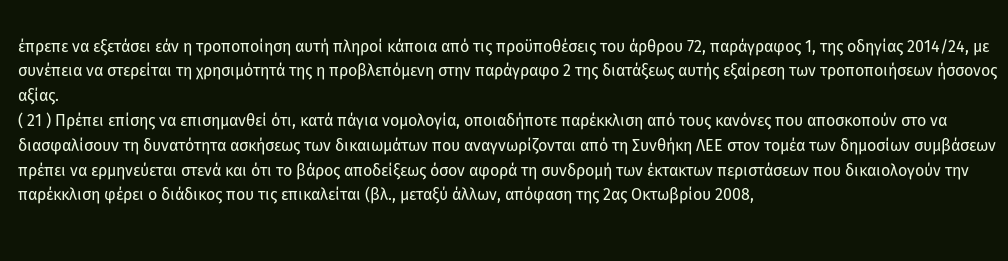έπρεπε να εξετάσει εάν η τροποποίηση αυτή πληροί κάποια από τις προϋποθέσεις του άρθρου 72, παράγραφος 1, της οδηγίας 2014/24, με συνέπεια να στερείται τη χρησιμότητά της η προβλεπόμενη στην παράγραφο 2 της διατάξεως αυτής εξαίρεση των τροποποιήσεων ήσσονος αξίας.
( 21 ) Πρέπει επίσης να επισημανθεί ότι, κατά πάγια νομολογία, οποιαδήποτε παρέκκλιση από τους κανόνες που αποσκοπούν στο να διασφαλίσουν τη δυνατότητα ασκήσεως των δικαιωμάτων που αναγνωρίζονται από τη Συνθήκη ΛΕΕ στον τομέα των δημοσίων συμβάσεων πρέπει να ερμηνεύεται στενά και ότι το βάρος αποδείξεως όσον αφορά τη συνδρομή των έκτακτων περιστάσεων που δικαιολογούν την παρέκκλιση φέρει ο διάδικος που τις επικαλείται (βλ., μεταξύ άλλων, απόφαση της 2ας Οκτωβρίου 2008,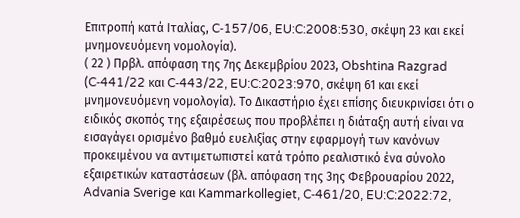Επιτροπή κατά Ιταλίας, C‑157/06, EU:C:2008:530, σκέψη 23 και εκεί μνημονευόμενη νομολογία).
( 22 ) Πρβλ. απόφαση της 7ης Δεκεμβρίου 2023, Obshtina Razgrad (C‑441/22 και C‑443/22, EU:C:2023:970, σκέψη 61 και εκεί μνημονευόμενη νομολογία). Το Δικαστήριο έχει επίσης διευκρινίσει ότι ο ειδικός σκοπός της εξαιρέσεως που προβλέπει η διάταξη αυτή είναι να εισαγάγει ορισμένο βαθμό ευελιξίας στην εφαρμογή των κανόνων προκειμένου να αντιμετωπιστεί κατά τρόπο ρεαλιστικό ένα σύνολο εξαιρετικών καταστάσεων (βλ. απόφαση της 3ης Φεβρουαρίου 2022, Advania Sverige και Kammarkollegiet, C‑461/20, EU:C:2022:72,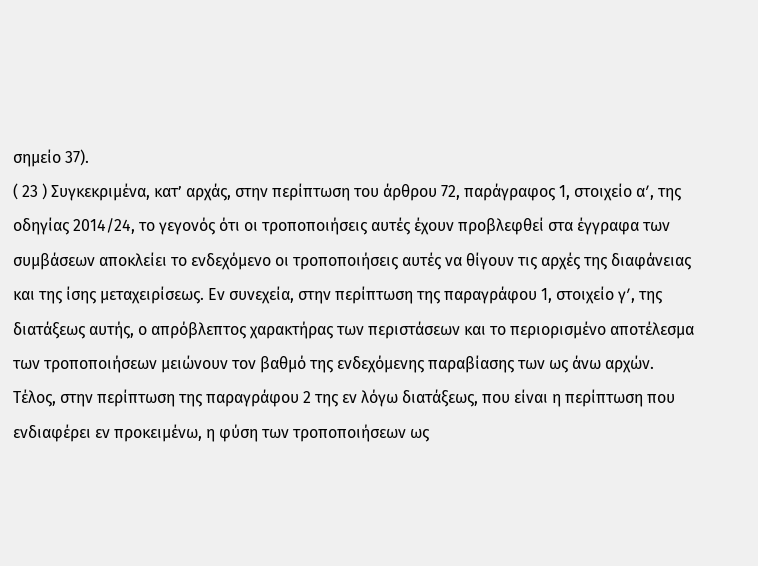σημείο 37).
( 23 ) Συγκεκριμένα, κατ’ αρχάς, στην περίπτωση του άρθρου 72, παράγραφος 1, στοιχείο αʹ, της οδηγίας 2014/24, το γεγονός ότι οι τροποποιήσεις αυτές έχουν προβλεφθεί στα έγγραφα των συμβάσεων αποκλείει το ενδεχόμενο οι τροποποιήσεις αυτές να θίγουν τις αρχές της διαφάνειας και της ίσης μεταχειρίσεως. Εν συνεχεία, στην περίπτωση της παραγράφου 1, στοιχείο γʹ, της διατάξεως αυτής, ο απρόβλεπτος χαρακτήρας των περιστάσεων και το περιορισμένο αποτέλεσμα των τροποποιήσεων μειώνουν τον βαθμό της ενδεχόμενης παραβίασης των ως άνω αρχών. Τέλος, στην περίπτωση της παραγράφου 2 της εν λόγω διατάξεως, που είναι η περίπτωση που ενδιαφέρει εν προκειμένω, η φύση των τροποποιήσεων ως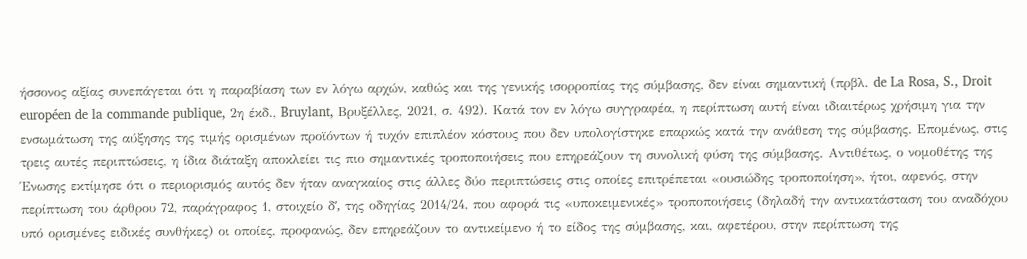ήσσονος αξίας συνεπάγεται ότι η παραβίαση των εν λόγω αρχών, καθώς και της γενικής ισορροπίας της σύμβασης, δεν είναι σημαντική (πρβλ. de La Rosa, S., Droit européen de la commande publique, 2η έκδ., Bruylant, Βρυξέλλες, 2021, σ. 492). Κατά τον εν λόγω συγγραφέα, η περίπτωση αυτή είναι ιδιαιτέρως χρήσιμη για την ενσωμάτωση της αύξησης της τιμής ορισμένων προϊόντων ή τυχόν επιπλέον κόστους που δεν υπολογίστηκε επαρκώς κατά την ανάθεση της σύμβασης. Επομένως, στις τρεις αυτές περιπτώσεις, η ίδια διάταξη αποκλείει τις πιο σημαντικές τροποποιήσεις που επηρεάζουν τη συνολική φύση της σύμβασης. Αντιθέτως, ο νομοθέτης της Ένωσης εκτίμησε ότι ο περιορισμός αυτός δεν ήταν αναγκαίος στις άλλες δύο περιπτώσεις στις οποίες επιτρέπεται «ουσιώδης τροποποίηση», ήτοι, αφενός, στην περίπτωση του άρθρου 72, παράγραφος 1, στοιχείο δʹ, της οδηγίας 2014/24, που αφορά τις «υποκειμενικές» τροποποιήσεις (δηλαδή την αντικατάσταση του αναδόχου υπό ορισμένες ειδικές συνθήκες) οι οποίες, προφανώς, δεν επηρεάζουν το αντικείμενο ή το είδος της σύμβασης, και, αφετέρου, στην περίπτωση της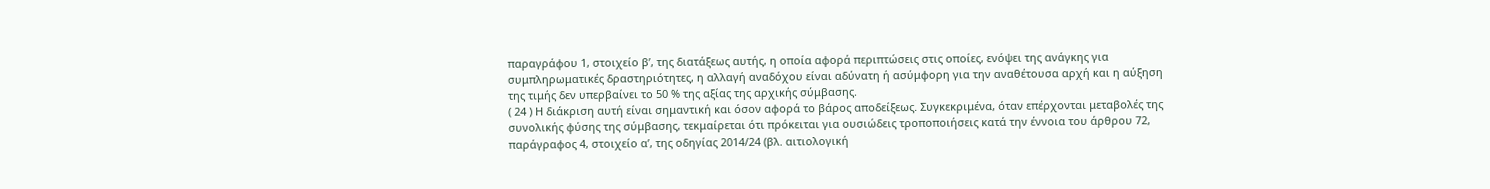παραγράφου 1, στοιχείο βʹ, της διατάξεως αυτής, η οποία αφορά περιπτώσεις στις οποίες, ενόψει της ανάγκης για συμπληρωματικές δραστηριότητες, η αλλαγή αναδόχου είναι αδύνατη ή ασύμφορη για την αναθέτουσα αρχή και η αύξηση της τιμής δεν υπερβαίνει το 50 % της αξίας της αρχικής σύμβασης.
( 24 ) Η διάκριση αυτή είναι σημαντική και όσον αφορά το βάρος αποδείξεως. Συγκεκριμένα, όταν επέρχονται μεταβολές της συνολικής φύσης της σύμβασης, τεκμαίρεται ότι πρόκειται για ουσιώδεις τροποποιήσεις κατά την έννοια του άρθρου 72, παράγραφος 4, στοιχείο αʹ, της οδηγίας 2014/24 (βλ. αιτιολογική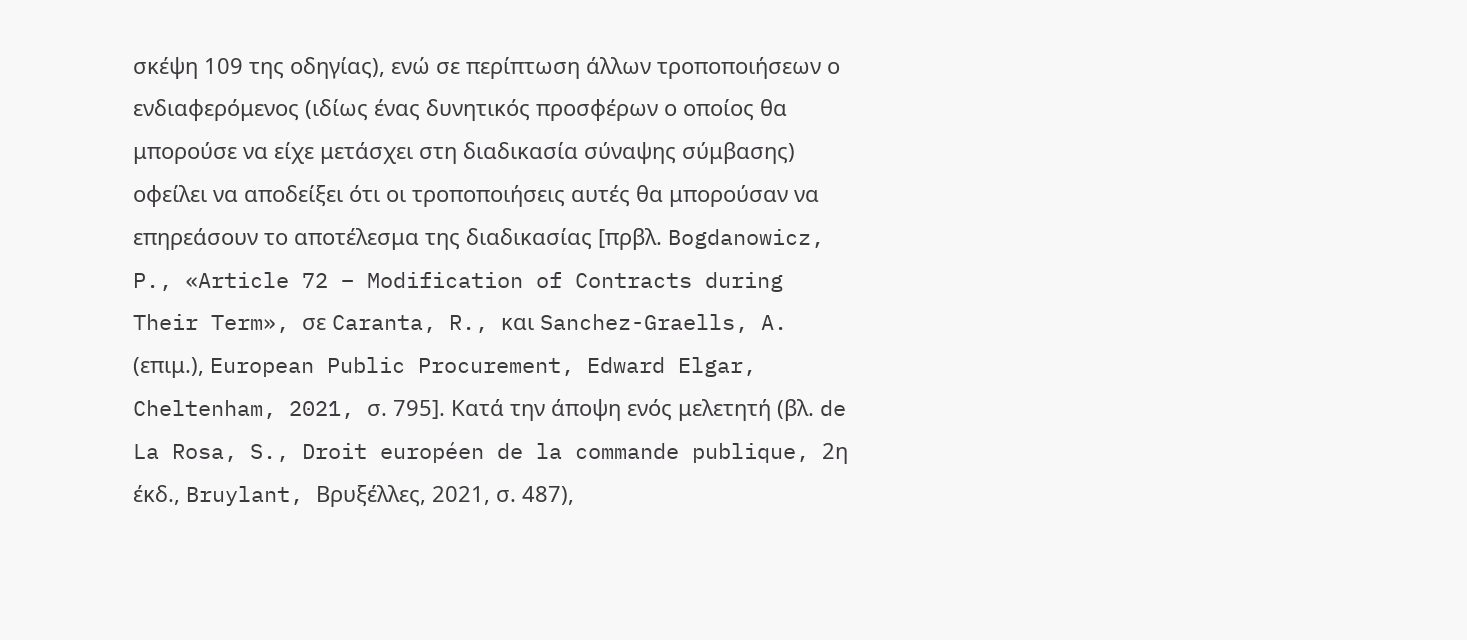σκέψη 109 της οδηγίας), ενώ σε περίπτωση άλλων τροποποιήσεων ο ενδιαφερόμενος (ιδίως ένας δυνητικός προσφέρων ο οποίος θα μπορούσε να είχε μετάσχει στη διαδικασία σύναψης σύμβασης) οφείλει να αποδείξει ότι οι τροποποιήσεις αυτές θα μπορούσαν να επηρεάσουν το αποτέλεσμα της διαδικασίας [πρβλ. Bogdanowicz, P., «Article 72 – Modification of Contracts during Their Term», σε Caranta, R., και Sanchez-Graells, A. (επιμ.), European Public Procurement, Edward Elgar, Cheltenham, 2021, σ. 795]. Κατά την άποψη ενός μελετητή (βλ. de La Rosa, S., Droit européen de la commande publique, 2η έκδ., Bruylant, Βρυξέλλες, 2021, σ. 487),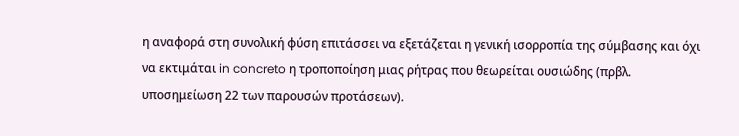η αναφορά στη συνολική φύση επιτάσσει να εξετάζεται η γενική ισορροπία της σύμβασης και όχι να εκτιμάται in concreto η τροποποίηση μιας ρήτρας που θεωρείται ουσιώδης (πρβλ. υποσημείωση 22 των παρουσών προτάσεων).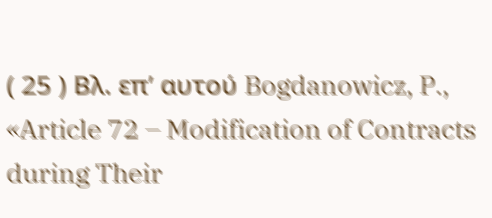( 25 ) Βλ. επ’ αυτού Bogdanowicz, P., «Article 72 – Modification of Contracts during Their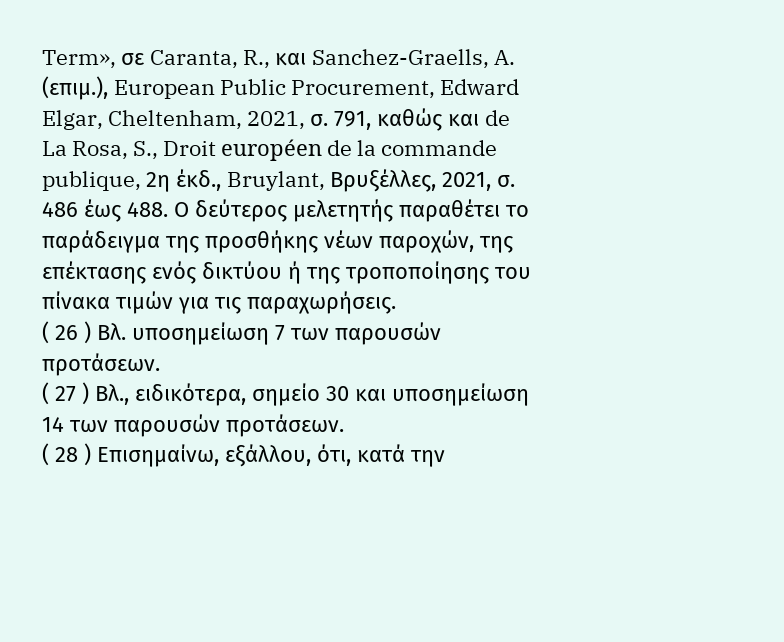Term», σε Caranta, R., και Sanchez-Graells, A. (επιμ.), European Public Procurement, Edward Elgar, Cheltenham, 2021, σ. 791, καθώς και de La Rosa, S., Droit européen de la commande publique, 2η έκδ., Bruylant, Βρυξέλλες, 2021, σ. 486 έως 488. Ο δεύτερος μελετητής παραθέτει το παράδειγμα της προσθήκης νέων παροχών, της επέκτασης ενός δικτύου ή της τροποποίησης του πίνακα τιμών για τις παραχωρήσεις.
( 26 ) Βλ. υποσημείωση 7 των παρουσών προτάσεων.
( 27 ) Βλ., ειδικότερα, σημείο 30 και υποσημείωση 14 των παρουσών προτάσεων.
( 28 ) Επισημαίνω, εξάλλου, ότι, κατά την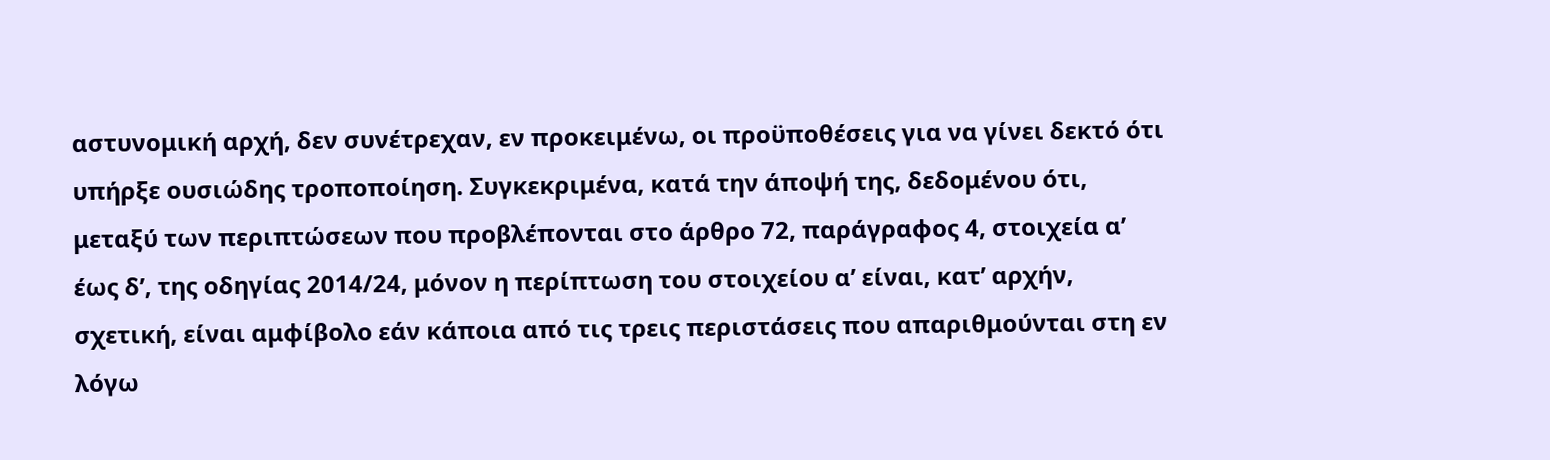αστυνομική αρχή, δεν συνέτρεχαν, εν προκειμένω, οι προϋποθέσεις για να γίνει δεκτό ότι υπήρξε ουσιώδης τροποποίηση. Συγκεκριμένα, κατά την άποψή της, δεδομένου ότι, μεταξύ των περιπτώσεων που προβλέπονται στο άρθρο 72, παράγραφος 4, στοιχεία αʹ έως δʹ, της οδηγίας 2014/24, μόνον η περίπτωση του στοιχείου αʹ είναι, κατ’ αρχήν, σχετική, είναι αμφίβολο εάν κάποια από τις τρεις περιστάσεις που απαριθμούνται στη εν λόγω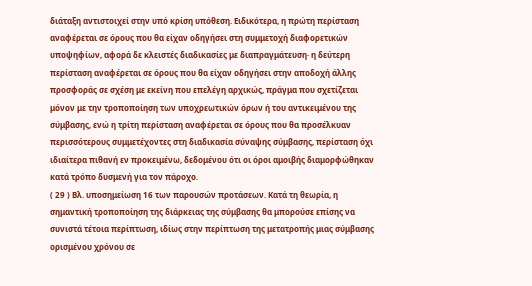διάταξη αντιστοιχεί στην υπό κρίση υπόθεση. Ειδικότερα, η πρώτη περίσταση αναφέρεται σε όρους που θα είχαν οδηγήσει στη συμμετοχή διαφορετικών υποψηφίων, αφορά δε κλειστές διαδικασίες με διαπραγμάτευση· η δεύτερη περίσταση αναφέρεται σε όρους που θα είχαν οδηγήσει στην αποδοχή άλλης προσφοράς σε σχέση με εκείνη που επελέγη αρχικώς, πράγμα που σχετίζεται μόνον με την τροποποίηση των υποχρεωτικών όρων ή του αντικειμένου της σύμβασης, ενώ η τρίτη περίσταση αναφέρεται σε όρους που θα προσέλκυαν περισσότερους συμμετέχοντες στη διαδικασία σύναψης σύμβασης, περίσταση όχι ιδιαίτερα πιθανή εν προκειμένω, δεδομένου ότι οι όροι αμοιβής διαμορφώθηκαν κατά τρόπο δυσμενή για τον πάροχο.
( 29 ) Βλ. υποσημείωση 16 των παρουσών προτάσεων. Κατά τη θεωρία, η σημαντική τροποποίηση της διάρκειας της σύμβασης θα μπορούσε επίσης να συνιστά τέτοια περίπτωση, ιδίως στην περίπτωση της μετατροπής μιας σύμβασης ορισμένου χρόνου σε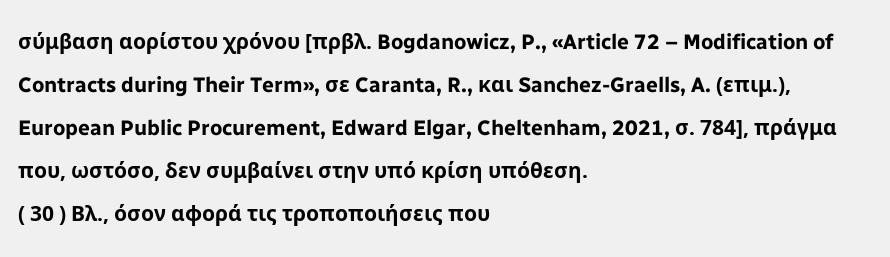σύμβαση αορίστου χρόνου [πρβλ. Bogdanowicz, P., «Article 72 – Modification of Contracts during Their Term», σε Caranta, R., και Sanchez-Graells, A. (επιμ.), European Public Procurement, Edward Elgar, Cheltenham, 2021, σ. 784], πράγμα που, ωστόσο, δεν συμβαίνει στην υπό κρίση υπόθεση.
( 30 ) Βλ., όσον αφορά τις τροποποιήσεις που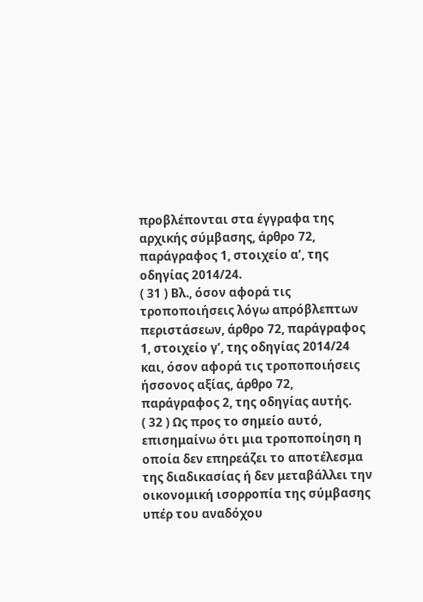προβλέπονται στα έγγραφα της αρχικής σύμβασης, άρθρο 72, παράγραφος 1, στοιχείο αʹ, της οδηγίας 2014/24.
( 31 ) Βλ., όσον αφορά τις τροποποιήσεις λόγω απρόβλεπτων περιστάσεων, άρθρο 72, παράγραφος 1, στοιχείο γʹ, της οδηγίας 2014/24 και, όσον αφορά τις τροποποιήσεις ήσσονος αξίας, άρθρο 72, παράγραφος 2, της οδηγίας αυτής.
( 32 ) Ως προς το σημείο αυτό, επισημαίνω ότι μια τροποποίηση η οποία δεν επηρεάζει το αποτέλεσμα της διαδικασίας ή δεν μεταβάλλει την οικονομική ισορροπία της σύμβασης υπέρ του αναδόχου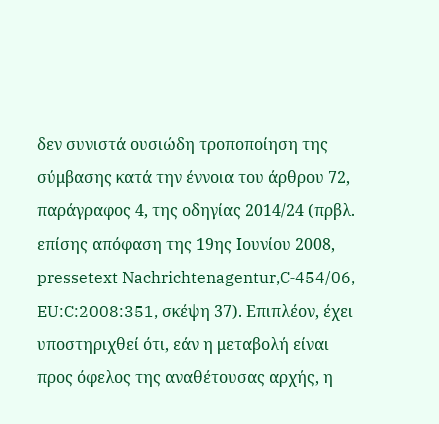δεν συνιστά ουσιώδη τροποποίηση της σύμβασης κατά την έννοια του άρθρου 72, παράγραφος 4, της οδηγίας 2014/24 (πρβλ. επίσης απόφαση της 19ης Ιουνίου 2008, pressetext Nachrichtenagentur,C‑454/06, EU:C:2008:351, σκέψη 37). Επιπλέον, έχει υποστηριχθεί ότι, εάν η μεταβολή είναι προς όφελος της αναθέτουσας αρχής, η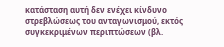κατάσταση αυτή δεν ενέχει κίνδυνο στρεβλώσεως του ανταγωνισμού, εκτός συγκεκριμένων περιπτώσεων (βλ.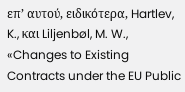επ’ αυτού, ειδικότερα, Hartlev, K., και Liljenbøl, M. W., «Changes to Existing Contracts under the EU Public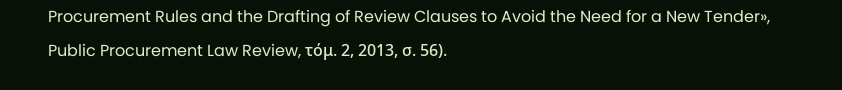Procurement Rules and the Drafting of Review Clauses to Avoid the Need for a New Tender», Public Procurement Law Review, τόμ. 2, 2013, σ. 56).